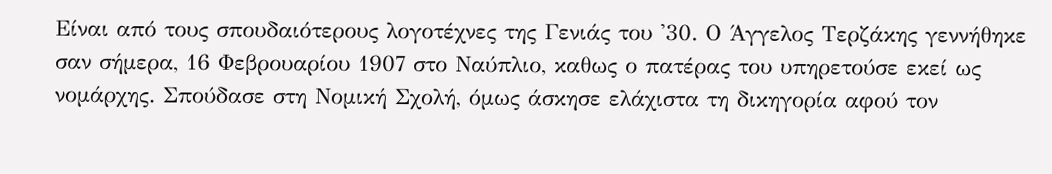Είναι από τους σπουδαιότερους λογοτέχνες της Γενιάς του '30. Ο Άγγελος Τερζάκης γεννήθηκε σαν σήμερα, 16 Φεβρουαρίου 1907 στο Ναύπλιο, καθως ο πατέρας του υπηρετούσε εκεί ως νομάρχης. Σπούδασε στη Νομική Σχολή, όμως άσκησε ελάχιστα τη δικηγορία αφού τον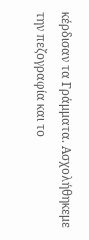κέρδισαν τα Γράμματα. Ασχολήθηκεμε την πεζογραφία και το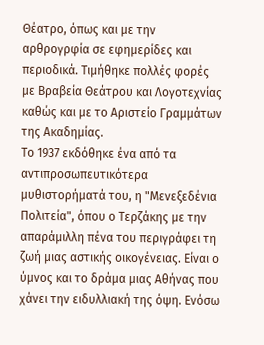Θέατρο, όπως και με την αρθρογρφία σε εφημερίδες και περιοδικά. Τιμήθηκε πολλές φορές με Βραβεία Θεάτρου και Λογοτεχνίας καθώς και με το Αριστείο Γραμμάτων της Ακαδημίας.
Το 1937 εκδόθηκε ένα από τα αντιπροσωπευτικότερα μυθιστορήματά του, η "Μενεξεδένια Πολιτεία", όπου ο Τερζάκης με την απαράμιλλη πένα του περιγράφει τη ζωή μιας αστικής οικογένειας. Είναι ο ύμνος και το δράμα μιας Αθήνας που χάνει την ειδυλλιακή της όψη. Ενόσω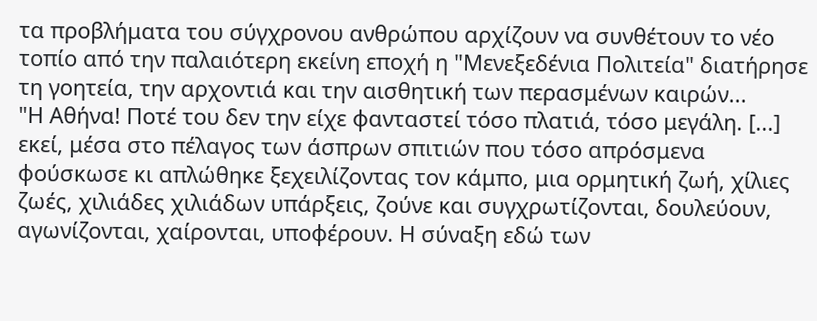τα προβλήματα του σύγχρονου ανθρώπου αρχίζουν να συνθέτουν το νέο τοπίο από την παλαιότερη εκείνη εποχή η "Μενεξεδένια Πολιτεία" διατήρησε τη γοητεία, την αρχοντιά και την αισθητική των περασμένων καιρών...
"Η Αθήνα! Ποτέ του δεν την είχε φανταστεί τόσο πλατιά, τόσο μεγάλη. [...] εκεί, μέσα στο πέλαγος των άσπρων σπιτιών που τόσο απρόσμενα φούσκωσε κι απλώθηκε ξεχειλίζοντας τον κάμπο, μια ορμητική ζωή, χίλιες ζωές, χιλιάδες χιλιάδων υπάρξεις, ζούνε και συγχρωτίζονται, δουλεύουν, αγωνίζονται, χαίρονται, υποφέρουν. Η σύναξη εδώ των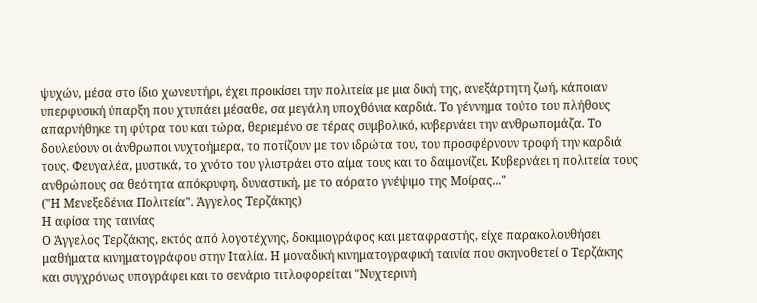ψυχών, μέσα στο ίδιο χωνευτήρι, έχει προικίσει την πολιτεία με μια δική της, ανεξάρτητη ζωή, κάποιαν υπερφυσική ύπαρξη που χτυπάει μέσαθε, σα μεγάλη υποχθόνια καρδιά. Το γέννημα τούτο του πλήθους απαρνήθηκε τη φύτρα του και τώρα, θεριεμένο σε τέρας συμβολικό, κυβερνάει την ανθρωπομάζα. Το δουλεύουν οι άνθρωποι νυχτοήμερα, το ποτίζουν με τον ιδρώτα του, του προσφέρνουν τροφή την καρδιά τους. Φευγαλέα, μυστικά, το χνότο του γλιστράει στο αίμα τους και το δαιμονίζει. Κυβερνάει η πολιτεία τους ανθρώπους σα θεότητα απόκρυφη, δυναστική, με το αόρατο γνέψιμο της Μοίρας..."
("Η Μενεξεδένια Πολιτεία". Άγγελος Τερζάκης)
Η αφίσα της ταινίας
Ο Άγγελος Τερζάκης, εκτός από λογοτέχνης, δοκιμιογράφος και μεταφραστής, είχε παρακολουθήσει μαθήματα κινηματογράφου στην Ιταλία. Η μοναδική κινηματογραφική ταινία που σκηνοθετεί ο Τερζάκης και συγχρόνως υπογράφει και το σενάριο τιτλοφορείται "Νυχτερινή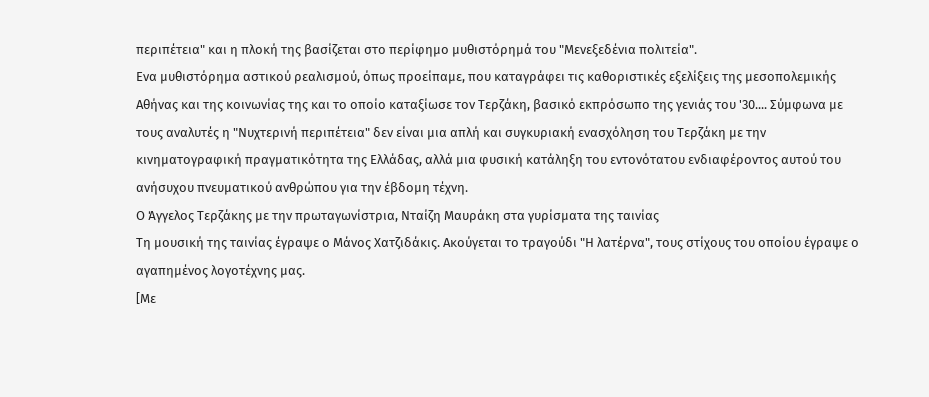περιπέτεια" και η πλοκή της βασίζεται στο περίφημο μυθιστόρημά του "Μενεξεδένια πολιτεία".
Ενα μυθιστόρημα αστικού ρεαλισμού, όπως προείπαμε, που καταγράφει τις καθοριστικές εξελίξεις της μεσοπολεμικής Αθήνας και της κοινωνίας της και το οποίο καταξίωσε τον Τερζάκη, βασικό εκπρόσωπο της γενιάς του '30.... Σύμφωνα με τους αναλυτές η "Νυχτερινή περιπέτεια" δεν είναι μια απλή και συγκυριακή ενασχόληση του Τερζάκη με την κινηματογραφική πραγματικότητα της Ελλάδας, αλλά μια φυσική κατάληξη του εντονότατου ενδιαφέροντος αυτού του ανήσυχου πνευματικού ανθρώπου για την έβδομη τέχνη.
Ο Άγγελος Τερζάκης με την πρωταγωνίστρια, Νταίζη Μαυράκη στα γυρίσματα της ταινίας
Τη μουσική της ταινίας έγραψε ο Μάνος Χατζιδάκις. Ακούγεται το τραγούδι "Η λατέρνα", τους στίχους του οποίου έγραψε ο αγαπημένος λογοτέχνης μας.
[Με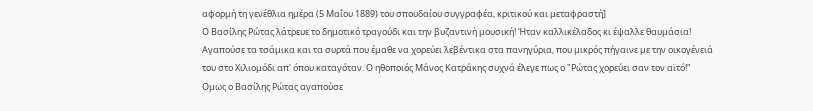αφορμή τη γενέθλια ημέρα (5 Μαΐου 1889) του σπουδαίου συγγραφέα, κριτικού και μεταφραστή]
Ο Βασίλης Ρώτας λάτρευε το δημοτικό τραγούδι και την βυζαντινή μουσική! Ήταν καλλικέλαδος κι έψαλλε θαυμάσια! Αγαπούσε τα τσάμικα και τα συρτά που έμαθε να χορεύει λεβέντικα στα πανηγύρια, που μικρός πήγαινε με την οικογένειά του στο Χιλιομόδι απ' όπου καταγόταν. Ο ηθοποιός Μάνος Κατράκης συχνά έλεγε πως ο "Ρώτας χορεύει σαν τον αϊτό!"
Ομως ο Βασίλης Ρώτας αγαπούσε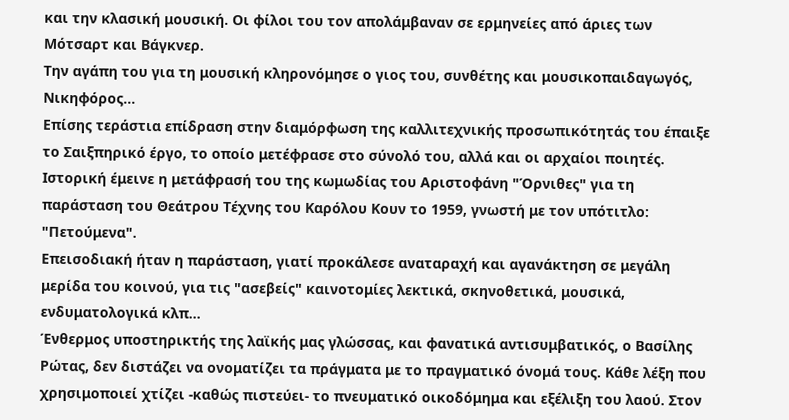και την κλασική μουσική. Οι φίλοι του τον απολάμβαναν σε ερμηνείες από άριες των Μότσαρτ και Βάγκνερ.
Την αγάπη του για τη μουσική κληρονόμησε ο γιος του, συνθέτης και μουσικοπαιδαγωγός, Νικηφόρος...
Επίσης τεράστια επίδραση στην διαμόρφωση της καλλιτεχνικής προσωπικότητάς του έπαιξε το Σαιξπηρικό έργο, το οποίο μετέφρασε στο σύνολό του, αλλά και οι αρχαίοι ποιητές.
Ιστορική έμεινε η μετάφρασή του της κωμωδίας του Αριστοφάνη "Όρνιθες" για τη παράσταση του Θεάτρου Τέχνης του Καρόλου Κουν το 1959, γνωστή με τον υπότιτλο: "Πετούμενα".
Επεισοδιακή ήταν η παράσταση, γιατί προκάλεσε αναταραχή και αγανάκτηση σε μεγάλη μερίδα του κοινού, για τις "ασεβείς" καινοτομίες λεκτικά, σκηνοθετικά, μουσικά, ενδυματολογικά κλπ...
Ένθερμος υποστηρικτής της λαϊκής μας γλώσσας, και φανατικά αντισυμβατικός, ο Βασίλης Ρώτας, δεν διστάζει να ονοματίζει τα πράγματα με το πραγματικό όνομά τους. Κάθε λέξη που χρησιμοποιεί χτίζει -καθώς πιστεύει- το πνευματικό οικοδόμημα και εξέλιξη του λαού. Στον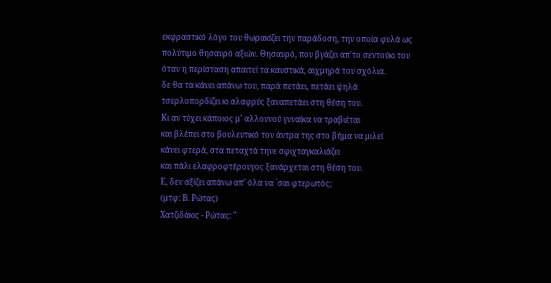εκφραστικό λόγο του θωρακίζει την παράδοση, την οποία φυλά ως πολύτιμο θησαυρό αξιών. Θησαυρό, που βγάζει απ'το σεντούκι του όταν η περίσταση απαιτεί τα καυστικά, αιχμηρά του σχόλια.
δε θα τα κάνει απάνω του, παρά πετάει, πετάει ψηλά
τσερλοπορδίζει κι αλαφρύς ξαναπετάει στη θέση του.
Κι αν τύχει κάποιος μ’ αλλουνού γυναίκα να τραβιέται
και βλέπει στο βουλευτικό τον άντρα της στο βήμα να μιλεί
κάνει φτερά, στα πεταχτά τηνε σφιχταγκαλιάζει
και πάλι ελαφροφτέρουγος ξανάρχεται στη θέση του.
Ε, δεν αξίζει απάνω απ’ όλα να `σαι φτερωτός;
(μτφ: Β. Ρώτας)
Χατζιδάκις - Ρώτας: "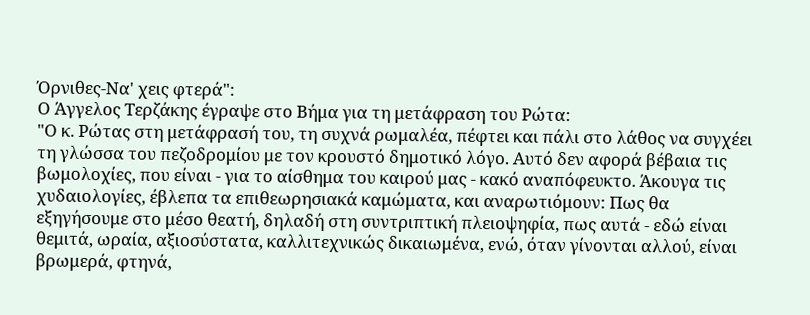Όρνιθες-Να' χεις φτερά":
Ο Άγγελος Τερζάκης έγραψε στο Βήμα για τη μετάφραση του Ρώτα:
"Ο κ. Ρώτας στη μετάφρασή του, τη συχνά ρωμαλέα, πέφτει και πάλι στο λάθος να συγχέει τη γλώσσα του πεζοδρομίου με τον κρουστό δημοτικό λόγο. Αυτό δεν αφορά βέβαια τις βωμολοχίες, που είναι - για το αίσθημα του καιρού μας - κακό αναπόφευκτο. Άκουγα τις χυδαιολογίες, έβλεπα τα επιθεωρησιακά καμώματα, και αναρωτιόμουν: Πως θα εξηγήσουμε στο μέσο θεατή, δηλαδή στη συντριπτική πλειοψηφία, πως αυτά - εδώ είναι θεμιτά, ωραία, αξιοσύστατα, καλλιτεχνικώς δικαιωμένα, ενώ, όταν γίνονται αλλού, είναι βρωμερά, φτηνά,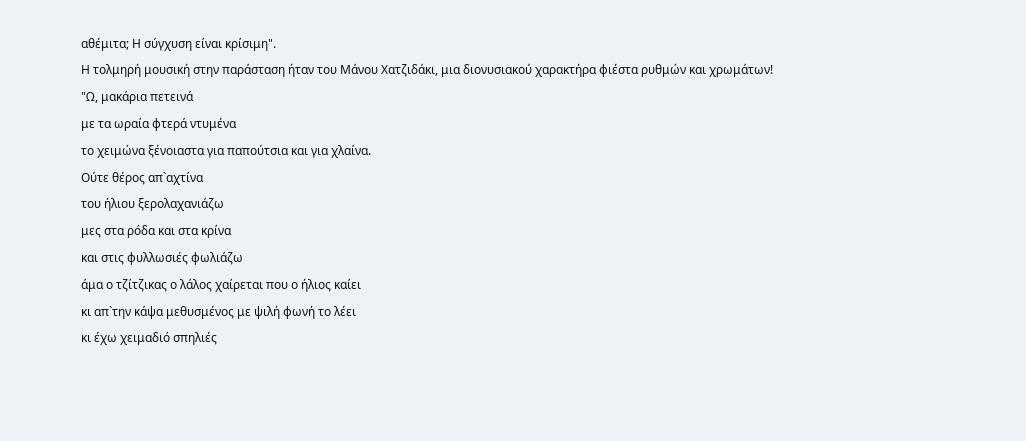αθέμιτα; Η σύγχυση είναι κρίσιμη".
Η τολμηρή μουσική στην παράσταση ήταν του Μάνου Χατζιδάκι, μια διονυσιακού χαρακτήρα φιέστα ρυθμών και χρωμάτων!
"Ω, μακάρια πετεινά
με τα ωραία φτερά ντυμένα
το χειμώνα ξένοιαστα για παπούτσια και για χλαίνα.
Ούτε θέρος απ`αχτίνα
του ήλιου ξερολαχανιάζω
μες στα ρόδα και στα κρίνα
και στις φυλλωσιές φωλιάζω
άμα ο τζίτζικας ο λάλος χαίρεται που ο ήλιος καίει
κι απ`την κάψα μεθυσμένος με ψιλή φωνή το λέει
κι έχω χειμαδιό σπηλιές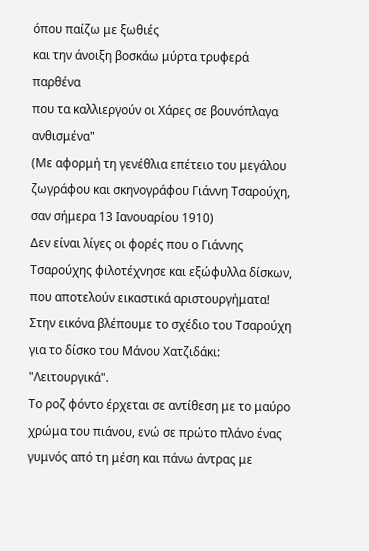όπου παίζω με ξωθιές
και την άνοιξη βοσκάω μύρτα τρυφερά παρθένα
που τα καλλιεργούν οι Χάρες σε βουνόπλαγα ανθισμένα"
(Με αφορμή τη γενέθλια επέτειο του μεγάλου ζωγράφου και σκηνογράφου Γιάννη Τσαρούχη, σαν σήμερα 13 Ιανουαρίου 1910)
Δεν είναι λίγες οι φορές που ο Γιάννης Τσαρούχης φιλοτέχνησε και εξώφυλλα δίσκων, που αποτελούν εικαστικά αριστουργήματα!
Στην εικόνα βλέπουμε το σχέδιο του Τσαρούχη για το δίσκο του Μάνου Χατζιδάκι: "Λειτουργικά".
Το ροζ φόντο έρχεται σε αντίθεση με το μαύρο χρώμα του πιάνου, ενώ σε πρώτο πλάνο ένας γυμνός από τη μέση και πάνω άντρας με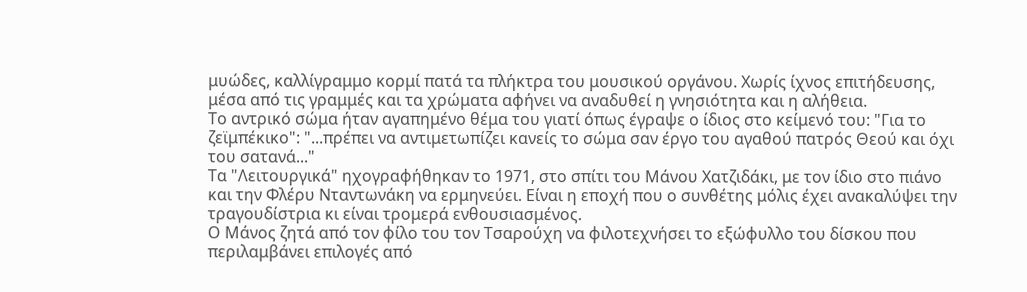μυώδες, καλλίγραμμο κορμί πατά τα πλήκτρα του μουσικού οργάνου. Χωρίς ίχνος επιτήδευσης, μέσα από τις γραμμές και τα χρώματα αφήνει να αναδυθεί η γνησιότητα και η αλήθεια.
Το αντρικό σώμα ήταν αγαπημένο θέμα του γιατί όπως έγραψε ο ίδιος στο κείμενό του: "Για το ζεϊμπέκικο": "...πρέπει να αντιμετωπίζει κανείς το σώμα σαν έργο του αγαθού πατρός Θεού και όχι του σατανά..."
Τα "Λειτουργικά" ηχογραφήθηκαν το 1971, στο σπίτι του Μάνου Χατζιδάκι, με τον ίδιο στο πιάνο και την Φλέρυ Νταντωνάκη να ερμηνεύει. Είναι η εποχή που ο συνθέτης μόλις έχει ανακαλύψει την τραγουδίστρια κι είναι τρομερά ενθουσιασμένος.
Ο Μάνος ζητά από τον φίλο του τον Τσαρούχη να φιλοτεχνήσει το εξώφυλλο του δίσκου που περιλαμβάνει επιλογές από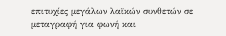επιτυχίες μεγάλων λαϊκών συνθετών σε μεταγραφή για φωνή και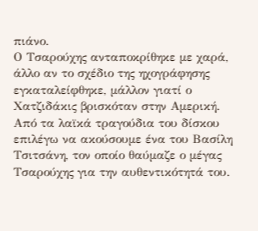πιάνο.
Ο Τσαρούχης ανταποκρίθηκε με χαρά, άλλο αν το σχέδιο της ηχογράφησης εγκαταλείφθηκε, μάλλον γιατί ο Χατζιδάκις βρισκόταν στην Αμερική.
Από τα λαϊκά τραγούδια του δίσκου επιλέγω να ακούσουμε ένα του Βασίλη Τσιτσάνη, τον οποίο θαύμαζε ο μέγας Τσαρούχης για την αυθεντικότητά του.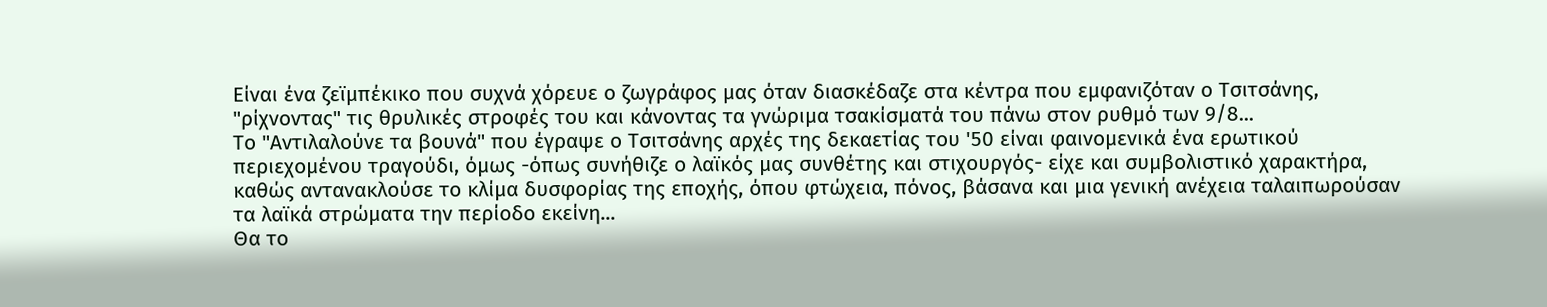Είναι ένα ζεϊμπέκικο που συχνά χόρευε ο ζωγράφος μας όταν διασκέδαζε στα κέντρα που εμφανιζόταν ο Τσιτσάνης, "ρίχνοντας" τις θρυλικές στροφές του και κάνοντας τα γνώριμα τσακίσματά του πάνω στον ρυθμό των 9/8...
Το "Αντιλαλούνε τα βουνά" που έγραψε ο Τσιτσάνης αρχές της δεκαετίας του '50 είναι φαινομενικά ένα ερωτικού περιεχομένου τραγούδι, όμως -όπως συνήθιζε ο λαϊκός μας συνθέτης και στιχουργός- είχε και συμβολιστικό χαρακτήρα, καθώς αντανακλούσε το κλίμα δυσφορίας της εποχής, όπου φτώχεια, πόνος, βάσανα και μια γενική ανέχεια ταλαιπωρούσαν τα λαϊκά στρώματα την περίοδο εκείνη...
Θα το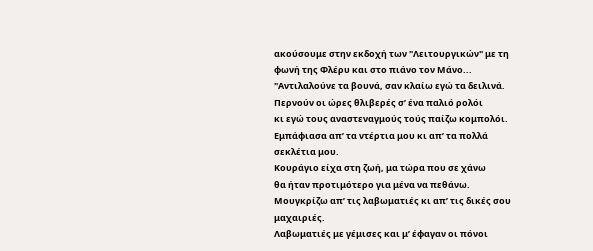ακούσουμε στην εκδοχή των "Λειτουργικών" με τη φωνή της Φλέρυ και στο πιάνο τον Μάνο...
"Αντιλαλούνε τα βουνά, σαν κλαίω εγώ τα δειλινά.
Περνούν οι ώρες θλιβερές σ’ ένα παλιό ρολόι
κι εγώ τους αναστεναγμούς τούς παίζω κομπολόι.
Εμπάφιασα απ’ τα ντέρτια μου κι απ’ τα πολλά σεκλέτια μου.
Κουράγιο είχα στη ζωή, μα τώρα που σε χάνω
θα ήταν προτιμότερο για μένα να πεθάνω.
Μουγκρίζω απ’ τις λαβωματιές κι απ’ τις δικές σου μαχαιριές.
Λαβωματιές με γέμισες και μ’ έφαγαν οι πόνοι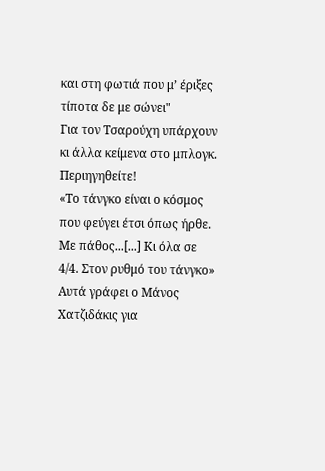και στη φωτιά που μ’ έριξες τίποτα δε με σώνει"
Για τον Τσαρούχη υπάρχουν κι άλλα κείμενα στο μπλογκ. Περιηγηθείτε!
«Το τάνγκο είναι ο κόσμος που φεύγει έτσι όπως ήρθε. Με πάθος...[...] Κι όλα σε 4/4. Στον ρυθμό του τάνγκο»
Αυτά γράφει ο Μάνος Χατζιδάκις για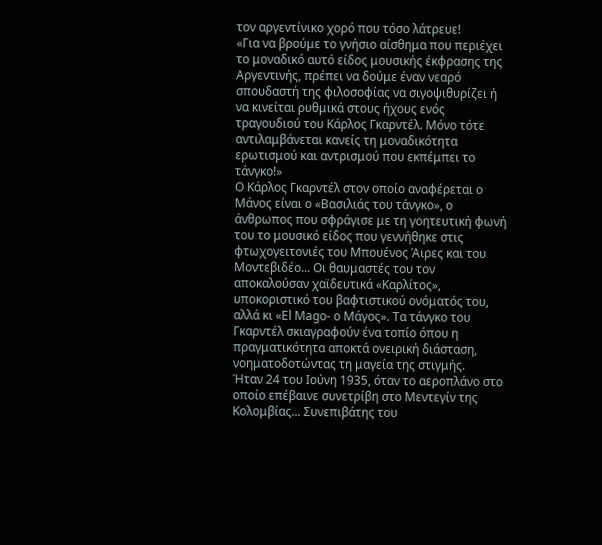τον αργεντίνικο χορό που τόσο λάτρευε!
«Για να βρούμε το γνήσιο αίσθημα που περιέχει το μοναδικό αυτό είδος μουσικής έκφρασης της Αργεντινής, πρέπει να δούμε έναν νεαρό σπουδαστή της φιλοσοφίας να σιγοψιθυρίζει ή να κινείται ρυθμικά στους ήχους ενός τραγουδιού του Κάρλος Γκαρντέλ. Μόνο τότε αντιλαμβάνεται κανείς τη μοναδικότητα ερωτισμού και αντρισμού που εκπέμπει το τάνγκο!»
Ο Κάρλος Γκαρντέλ στον οποίο αναφέρεται ο Μάνος είναι ο «Βασιλιάς του τάνγκο», ο άνθρωπος που σφράγισε με τη γοητευτική φωνή του το μουσικό είδος που γεννήθηκε στις φτωχογειτονιές του Μπουένος Άιρες και του Μοντεβιδέο... Οι θαυμαστές του τον αποκαλούσαν χαϊδευτικά «Καρλίτος», υποκοριστικό του βαφτιστικού ονόματός του, αλλά κι «El Mago- ο Μάγος». Τα τάνγκο του Γκαρντέλ σκιαγραφούν ένα τοπίο όπου η πραγματικότητα αποκτά ονειρική διάσταση, νοηματοδοτώντας τη μαγεία της στιγμής.
Ήταν 24 του Ιούνη 1935, όταν το αεροπλάνο στο οποίο επέβαινε συνετρίβη στο Μεντεγίν της Κολομβίας... Συνεπιβάτης του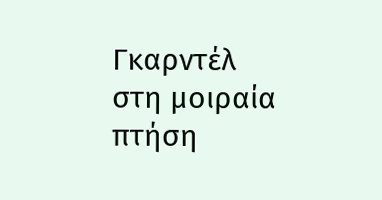Γκαρντέλ στη μοιραία πτήση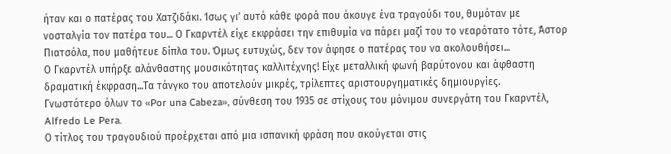ήταν και ο πατέρας του Χατζιδάκι. Ίσως γι’ αυτό κάθε φορά που άκουγε ένα τραγούδι του, θυμόταν με νοσταλγία τον πατέρα του... Ο Γκαρντέλ είχε εκφράσει την επιθυμία να πάρει μαζί του το νεαρότατο τότε, Άστορ Πιατσόλα, που μαθήτευε δίπλα του. Όμως ευτυχώς, δεν τον άφησε ο πατέρας του να ακολουθήσει...
Ο Γκαρντέλ υπήρξε αλάνθαστης μουσικότητας καλλιτέχνης! Είχε μεταλλική φωνή βαρύτονου και άφθαστη δραματική έκφραση...Τα τάνγκο του αποτελούν μικρές, τρίλεπτες αριστουργηματικές δημιουργίες.
Γνωστότερο όλων το «Por una Cabeza», σύνθεση του 1935 σε στίχους του μόνιμου συνεργάτη του Γκαρντέλ, Alfredo Le Pera.
Ο τίτλος του τραγουδιού προέρχεται από μια ισπανική φράση που ακούγεται στις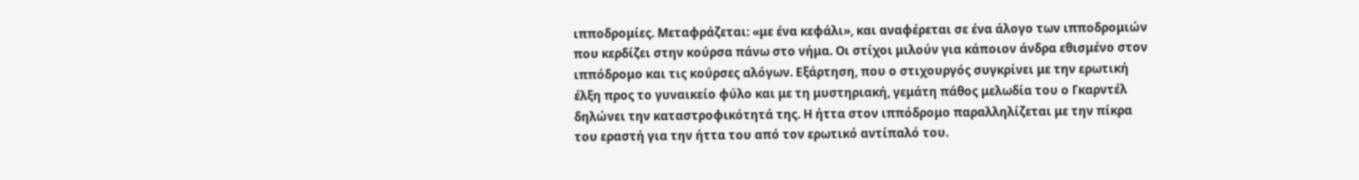ιπποδρομίες. Μεταφράζεται: «με ένα κεφάλι», και αναφέρεται σε ένα άλογο των ιπποδρομιών που κερδίζει στην κούρσα πάνω στο νήμα. Οι στίχοι μιλούν για κάποιον άνδρα εθισμένο στον ιππόδρομο και τις κούρσες αλόγων. Εξάρτηση, που ο στιχουργός συγκρίνει με την ερωτική έλξη προς το γυναικείο φύλο και με τη μυστηριακή, γεμάτη πάθος μελωδία του ο Γκαρντέλ δηλώνει την καταστροφικότητά της. Η ήττα στον ιππόδρομο παραλληλίζεται με την πίκρα του εραστή για την ήττα του από τον ερωτικό αντίπαλό του.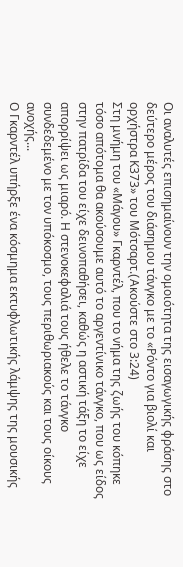Οι αναλυτές επισημαίνουν την ομοιότητα της εισαγωγικής φράσης στο δεύτερο μέρος του διάσημου τάνγκο με το «Ρόντο για βιολί και ορχήστρα Κ373» του Μότσαρτ.(Aκούστε στο 3:24)
Στη μνήμη του «Μάγου» Γκαρντέλ, που το νήμα της ζωής του κόπηκε τόσο απότομα θα ακούσουμε αυτό το αργεντίνικο τάνγκο, που ως είδος στην πατρίδα του είχε δεινοπαθήσει, καθώς η αστική τάξη το είχε απορρίψει ως μιαρό. Η στενοκεφαλιά τους ήθελε το τάνγκο συνδεδεμένο με τον υπόκοσμο, τους περιθωριακούς και τους οίκους ανοχής...
Ο Γκαρντέλ υπήρξε ένα κόσμημα εκτυφλωτικής λάμψης της μουσικής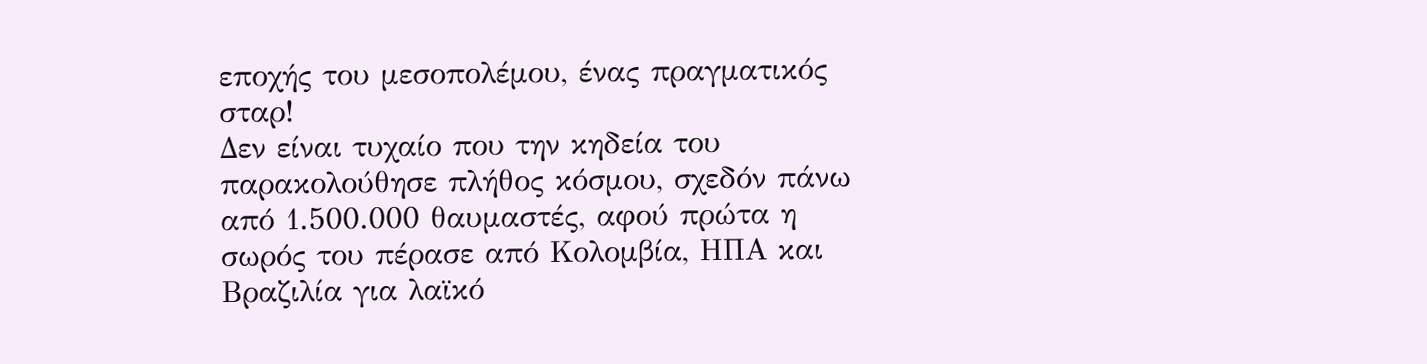εποχής του μεσοπολέμου, ένας πραγματικός σταρ!
Δεν είναι τυχαίο που την κηδεία του παρακολούθησε πλήθος κόσμου, σχεδόν πάνω από 1.500.000 θαυμαστές, αφού πρώτα η σωρός του πέρασε από Κολομβία, ΗΠΑ και Βραζιλία για λαϊκό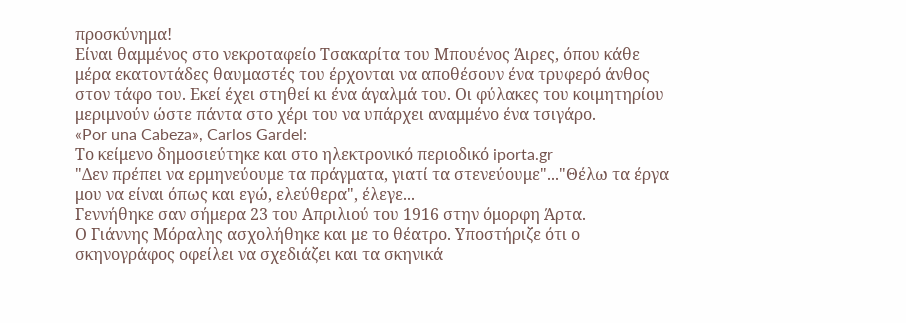προσκύνημα!
Είναι θαμμένος στο νεκροταφείο Τσακαρίτα του Μπουένος Άιρες, όπου κάθε μέρα εκατοντάδες θαυμαστές του έρχονται να αποθέσουν ένα τρυφερό άνθος στον τάφο του. Εκεί έχει στηθεί κι ένα άγαλμά του. Οι φύλακες του κοιμητηρίου μεριμνούν ώστε πάντα στο χέρι του να υπάρχει αναμμένο ένα τσιγάρο.
«Por una Cabeza», Carlos Gardel:
Το κείμενο δημοσιεύτηκε και στο ηλεκτρονικό περιοδικό iporta.gr
"Δεν πρέπει να ερμηνεύουμε τα πράγματα, γιατί τα στενεύουμε"..."Θέλω τα έργα μου να είναι όπως και εγώ, ελεύθερα", έλεγε...
Γεννήθηκε σαν σήμερα 23 του Απριλιού του 1916 στην όμορφη Άρτα.
Ο Γιάννης Μόραλης ασχολήθηκε και με το θέατρο. Υποστήριζε ότι ο σκηνογράφος οφείλει να σχεδιάζει και τα σκηνικά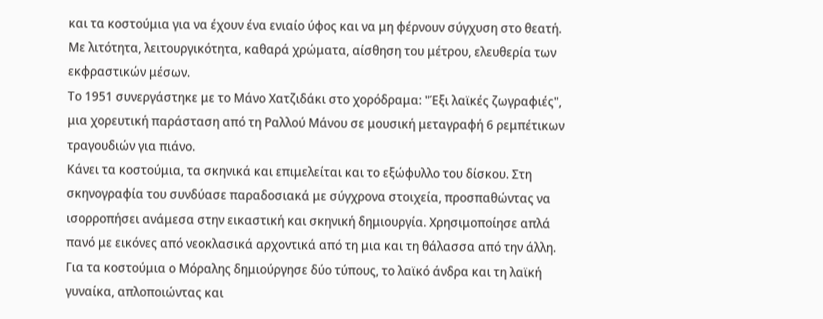και τα κοστούμια για να έχουν ένα ενιαίο ύφος και να μη φέρνουν σύγχυση στο θεατή. Με λιτότητα, λειτουργικότητα, καθαρά χρώματα, αίσθηση του μέτρου, ελευθερία των εκφραστικών μέσων.
Το 1951 συνεργάστηκε με το Μάνο Χατζιδάκι στο χορόδραμα: "Έξι λαϊκές ζωγραφιές", μια χορευτική παράσταση από τη Ραλλού Μάνου σε μουσική μεταγραφή 6 ρεμπέτικων τραγουδιών για πιάνο.
Κάνει τα κοστούμια, τα σκηνικά και επιμελείται και το εξώφυλλο του δίσκου. Στη σκηνογραφία του συνδύασε παραδοσιακά με σύγχρονα στοιχεία, προσπαθώντας να ισορροπήσει ανάμεσα στην εικαστική και σκηνική δημιουργία. Χρησιμοποίησε απλά πανό με εικόνες από νεοκλασικά αρχοντικά από τη μια και τη θάλασσα από την άλλη.
Για τα κοστούμια ο Μόραλης δημιούργησε δύο τύπους, το λαϊκό άνδρα και τη λαϊκή γυναίκα, απλοποιώντας και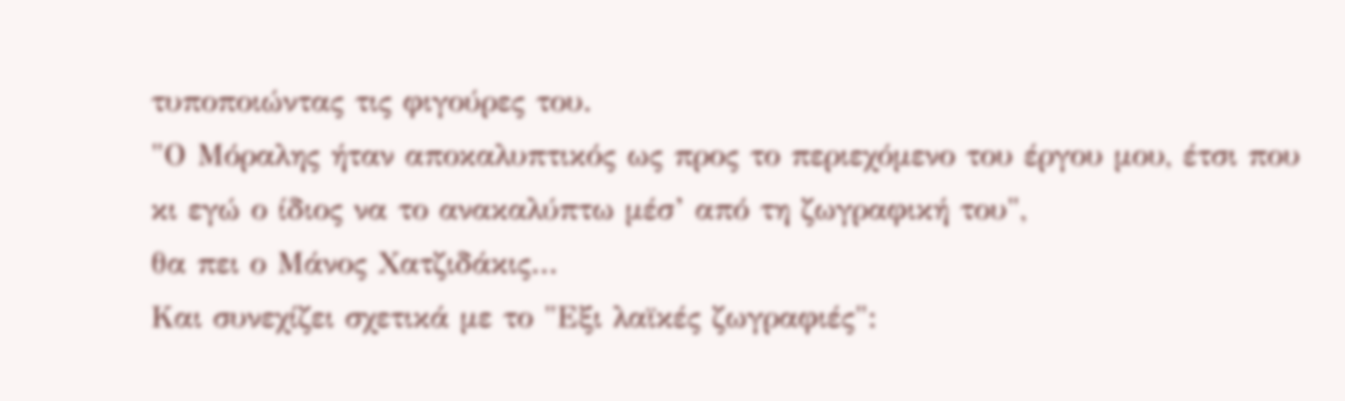τυποποιώντας τις φιγούρες του.
"Ο Μόραλης ήταν αποκαλυπτικός ως προς το περιεχόμενο του έργου μου, έτσι που κι εγώ ο ίδιος να το ανακαλύπτω μέσ’ από τη ζωγραφική του",
θα πει ο Μάνος Χατζιδάκις...
Και συνεχίζει σχετικά με το "Εξι λαϊκές ζωγραφιές":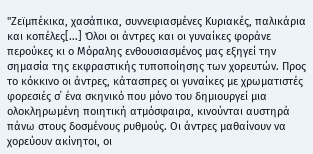"Ζεϊμπέκικα, χασάπικα, συννεφιασμένες Κυριακές, παλικάρια και κοπέλες[...] Όλοι οι άντρες και οι γυναίκες φοράνε περούκες κι ο Μόραλης ενθουσιασμένος μας εξηγεί την σημασία της εκφραστικής τυποποίησης των χορευτών. Προς το κόκκινο οι άντρες, κάτασπρες οι γυναίκες με χρωματιστές φορεσιές σ΄ ένα σκηνικό που μόνο του δημιουργεί μια ολοκληρωμένη ποιητική ατμόσφαιρα, κινούνται αυστηρά πάνω στους δοσμένους ρυθμούς. Οι άντρες μαθαίνουν να χορεύουν ακίνητοι, οι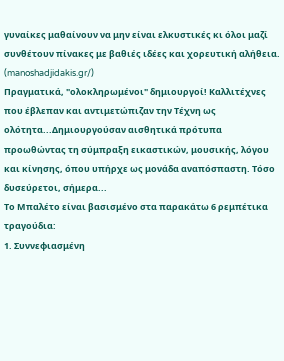γυναίκες μαθαίνουν να μην είναι ελκυστικές κι όλοι μαζί συνθέτουν πίνακες με βαθιές ιδέες και χορευτική αλήθεια. (manoshadjidakis.gr/)
Πραγματικά, "ολοκληρωμένοι" δημιουργοί! Καλλιτέχνες που έβλεπαν και αντιμετώπιζαν την Τέχνη ως ολότητα...Δημιουργούσαν αισθητικά πρότυπα προωθώντας τη σύμπραξη εικαστικών, μουσικής, λόγου και κίνησης, όπου υπήρχε ως μονάδα αναπόσπαστη. Τόσο δυσεύρετοι, σήμερα...
Το Μπαλέτο είναι βασισμένο στα παρακάτω 6 ρεμπέτικα τραγούδια:
1. Συννεφιασμένη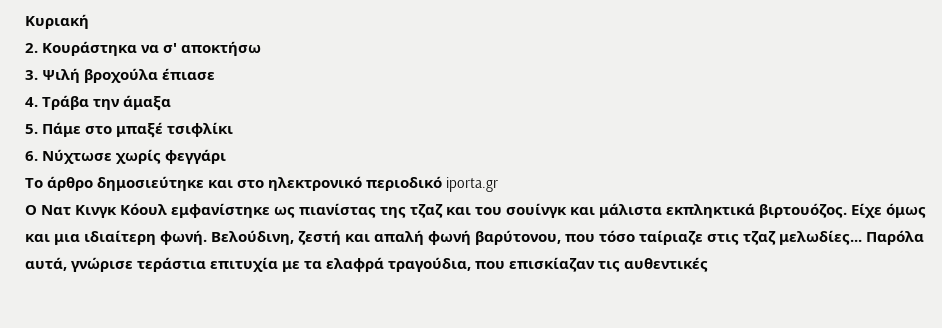Κυριακή
2. Κουράστηκα να σ' αποκτήσω
3. Ψιλή βροχούλα έπιασε
4. Τράβα την άμαξα
5. Πάμε στο μπαξέ τσιφλίκι
6. Νύχτωσε χωρίς φεγγάρι
Το άρθρο δημοσιεύτηκε και στο ηλεκτρονικό περιοδικό iporta.gr
Ο Νατ Κινγκ Κόουλ εμφανίστηκε ως πιανίστας της τζαζ και του σουίνγκ και μάλιστα εκπληκτικά βιρτουόζος. Είχε όμως και μια ιδιαίτερη φωνή. Βελούδινη, ζεστή και απαλή φωνή βαρύτονου, που τόσο ταίριαζε στις τζαζ μελωδίες... Παρόλα αυτά, γνώρισε τεράστια επιτυχία με τα ελαφρά τραγούδια, που επισκίαζαν τις αυθεντικές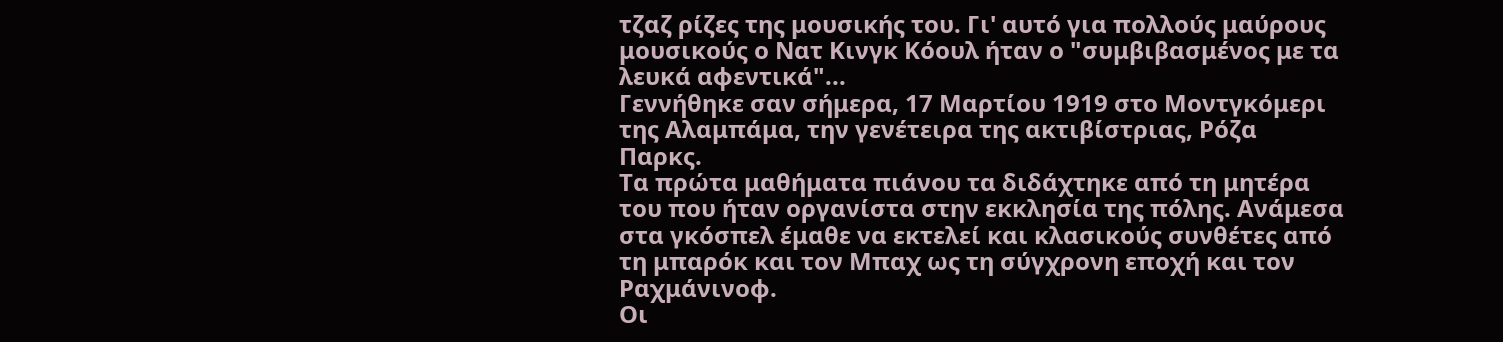τζαζ ρίζες της μουσικής του. Γι' αυτό για πολλούς μαύρους μουσικούς ο Νατ Κινγκ Κόουλ ήταν ο "συμβιβασμένος με τα λευκά αφεντικά"...
Γεννήθηκε σαν σήμερα, 17 Μαρτίου 1919 στο Μοντγκόμερι της Αλαμπάμα, την γενέτειρα της ακτιβίστριας, Ρόζα Παρκς.
Tα πρώτα μαθήματα πιάνου τα διδάχτηκε από τη μητέρα του που ήταν οργανίστα στην εκκλησία της πόλης. Ανάμεσα στα γκόσπελ έμαθε να εκτελεί και κλασικούς συνθέτες από τη μπαρόκ και τον Μπαχ ως τη σύγχρονη εποχή και τον Ραχμάνινοφ.
Οι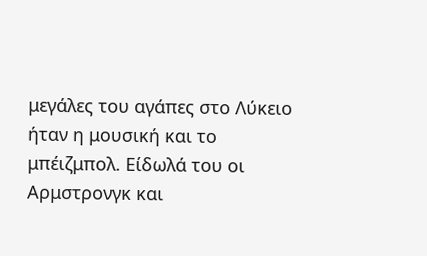μεγάλες του αγάπες στο Λύκειο ήταν η μουσική και το μπέιζμπολ. Είδωλά του οι Αρμστρονγκ και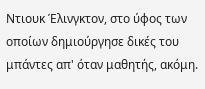Ντιουκ Έλινγκτον, στο ύφος των οποίων δημιούργησε δικές του μπάντες απ' όταν μαθητής, ακόμη.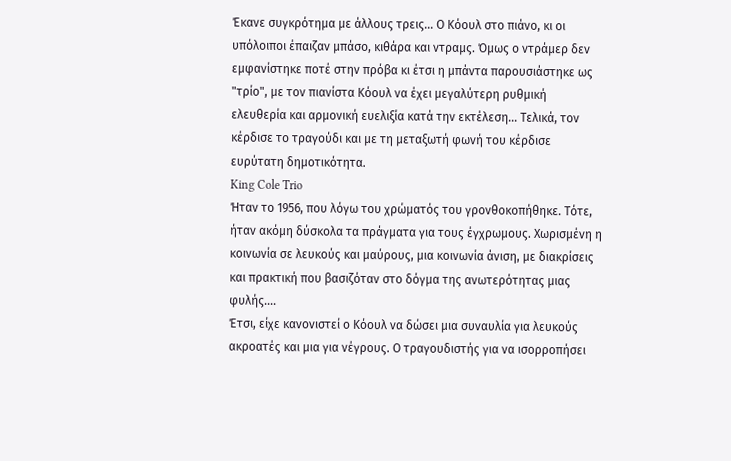Έκανε συγκρότημα με άλλους τρεις... Ο Κόουλ στο πιάνο, κι οι υπόλοιποι έπαιζαν μπάσο, κιθάρα και ντραμς. Όμως ο ντράμερ δεν εμφανίστηκε ποτέ στην πρόβα κι έτσι η μπάντα παρουσιάστηκε ως "τρίο", με τον πιανίστα Κόουλ να έχει μεγαλύτερη ρυθμική ελευθερία και αρμονική ευελιξία κατά την εκτέλεση... Τελικά, τον κέρδισε το τραγούδι και με τη μεταξωτή φωνή του κέρδισε ευρύτατη δημοτικότητα.
King Cole Trio
Ήταν το 1956, που λόγω του χρώματός του γρονθοκοπήθηκε. Τότε, ήταν ακόμη δύσκολα τα πράγματα για τους έγχρωμους. Χωρισμένη η κοινωνία σε λευκούς και μαύρους, μια κοινωνία άνιση, με διακρίσεις και πρακτική που βασιζόταν στο δόγμα της ανωτερότητας μιας φυλής....
Έτσι, είχε κανονιστεί ο Κόουλ να δώσει μια συναυλία για λευκούς ακροατές και μια για νέγρους. Ο τραγουδιστής για να ισορροπήσει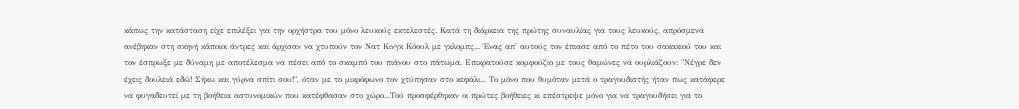κάπως την κατάσταση είχε επιλέξει για την ορχήστρα του μόνο λευκούς εκτελεστές. Κατά τη διάρκεια της πρώτης συναυλίας για τους λευκούς, απρόσμενα ανέβηκαν στη σκηνή κάποιοι άντρες και άρχισαν να χτυπούν τον Νατ Κινγκ Κόουλ με γκλομπς... Ένας απ' αυτούς τον έπιασε από το πέτο του σακακιού του και τον έσπρωξε με δύναμη με αποτέλεσμα να πέσει από το σκαμπό του πιάνου στο πάτωμα. Επικρατούσε κομφούζιο με τους θαμώνες να ουρλιάζουν: "Νέγρε δεν έχεις δουλειά εδώ! Σήκω και γύρνα σπίτι σου!", όταν με το μικρόφωνο τον χτύπησαν στο κεφάλι... Το μόνο που θυμόταν μετά ο τραγουδιστής ήταν πως κατάφερε να φυγαδευτεί με τη βοήθεια αστυνομικών που κατέφθασαν στο χώρο...Τού προσφέρθηκαν οι πρώτες βοήθειες κι επέστρεψε μόνο για να τραγουδήσει για το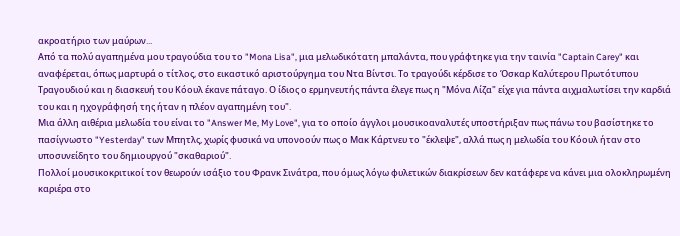ακροατήριο των μαύρων...
Από τα πολύ αγαπημένα μου τραγούδια του το "Mona Lisa", μια μελωδικότατη μπαλάντα, που γράφτηκε για την ταινία "Captain Carey" και αναφέρεται, όπως μαρτυρά ο τίτλος, στο εικαστικό αριστούργημα του Ντα Βίντσι. Το τραγούδι κέρδισε το Όσκαρ Καλύτερου Πρωτότυπου Τραγουδιού και η διασκευή του Κόουλ έκανε πάταγο. Ο ίδιος ο ερμηνευτής πάντα έλεγε πως η "Μόνα Λίζα" είχε για πάντα αιχμαλωτίσει την καρδιά του και η ηχογράφησή της ήταν η πλέον αγαπημένη του".
Μια άλλη αιθέρια μελωδία του είναι το "Answer Me, My Love", για το οποίο άγγλοι μουσικοαναλυτές υποστήριξαν πως πάνω του βασίστηκε το πασίγνωστο "Yesterday" των Μπητλς, χωρίς φυσικά να υπονοούν πως ο Μακ Κάρτνευ το "έκλεψε", αλλά πως η μελωδία του Κόουλ ήταν στο υποσυνείδητο του δημιουργού "σκαθαριού".
Πολλοί μουσικοκριτικοί τον θεωρούν ισάξιο του Φρανκ Σινάτρα, που όμως λόγω φυλετικών διακρίσεων δεν κατάφερε να κάνει μια ολοκληρωμένη καριέρα στο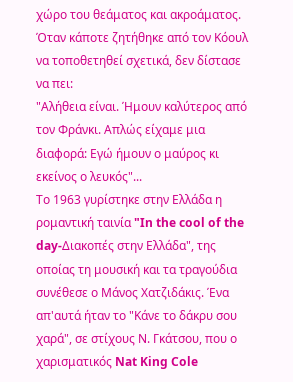χώρο του θεάματος και ακροάματος.
Όταν κάποτε ζητήθηκε από τον Κόουλ να τοποθετηθεί σχετικά, δεν δίστασε να πει:
"Αλήθεια είναι. Ήμουν καλύτερος από τον Φράνκι. Απλώς είχαμε μια διαφορά: Εγώ ήμουν ο μαύρος κι εκείνος ο λευκός"...
Το 1963 γυρίστηκε στην Ελλάδα η ρομαντική ταινία "In the cool of the day-Διακοπές στην Ελλάδα", της οποίας τη μουσική και τα τραγούδια συνέθεσε ο Μάνος Χατζιδάκις. Ένα απ'αυτά ήταν το "Κάνε το δάκρυ σου χαρά", σε στίχους Ν. Γκάτσου, που ο χαρισματικός Nat King Cole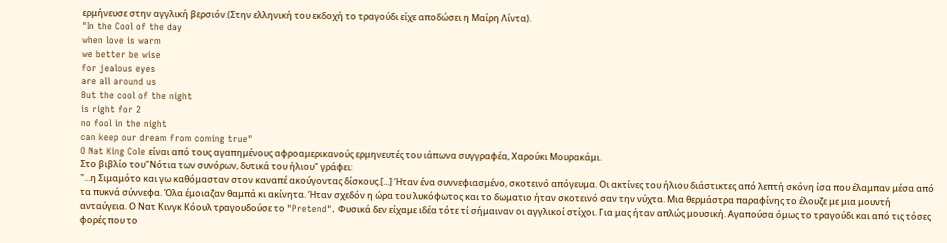ερμήνευσε στην αγγλική βερσιόν.(Στην ελληνική του εκδοχή το τραγούδι είχε αποδώσει η Μαίρη Λίντα).
"In the Cool of the day
when love is warm
we better be wise
for jealous eyes
are all around us
But the cool of the night
is right for 2
no fool in the night
can keep our dream from coming true"
O Nat King Cole είναι από τους αγαπημένους αφροαμερικανούς ερμηνευτές του ιάπωνα συγγραφέα, Χαρούκι Μουρακάμι.
Στο βιβλίο του"Νότια των συνόρων, δυτικά του ήλιου" γράφει:
"...η Σιμαμότο και γω καθόμασταν στον καναπέ ακούγοντας δίσκους.[...] Ήταν ένα συννεφιασμένο, σκοτεινό απόγευμα. Οι ακτίνες του ήλιου διάστικτες από λεπτή σκόνη ίσα που έλαμπαν μέσα από τα πυκνά σύννεφα. Όλα έμοιαζαν θαμπά κι ακίνητα. Ήταν σχεδόν η ώρα του λυκόφωτος και το δωματιο ήταν σκοτεινό σαν την νύχτα. Μια θερμάστρα παραφίνης το έλουζε με μια μουντή ανταύγεια. Ο Νατ Κινγκ Κόουλ τραγουδούσε το "Pretend". Φυσικά δεν είχαμε ιδέα τότε τί σήμαιναν οι αγγλικοί στίχοι. Για μας ήταν απλώς μουσική. Αγαπούσα όμως το τραγούδι και από τις τόσες φορές που το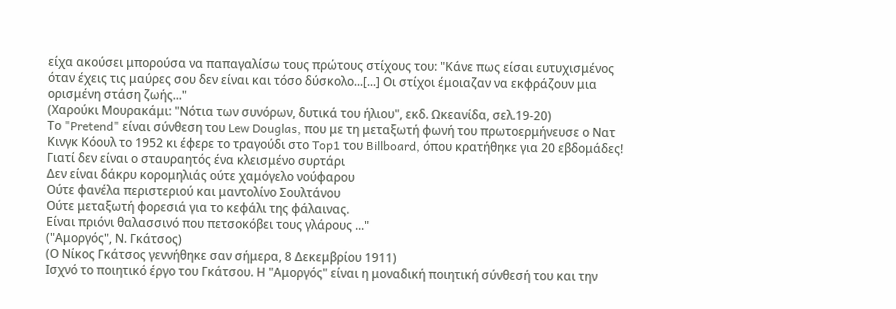είχα ακούσει μπορούσα να παπαγαλίσω τους πρώτους στίχους του: "Κάνε πως είσαι ευτυχισμένος όταν έχεις τις μαύρες σου δεν είναι και τόσο δύσκολο...[...] Οι στίχοι έμοιαζαν να εκφράζουν μια ορισμένη στάση ζωής..."
(Χαρούκι Μουρακάμι: "Νότια των συνόρων, δυτικά του ήλιου", εκδ. Ωκεανίδα, σελ.19-20)
Το "Pretend" είναι σύνθεση του Lew Douglas, που με τη μεταξωτή φωνή του πρωτοερμήνευσε ο Νατ Κινγκ Κόουλ το 1952 κι έφερε το τραγούδι στο Top1 του Billboard, όπου κρατήθηκε για 20 εβδομάδες!
Γιατί δεν είναι ο σταυραητός ένα κλεισμένο συρτάρι
Δεν είναι δάκρυ κορομηλιάς ούτε χαμόγελο νούφαρου
Ούτε φανέλα περιστεριού και μαντολίνο Σουλτάνου
Ούτε μεταξωτή φορεσιά για το κεφάλι της φάλαινας.
Είναι πριόνι θαλασσινό που πετσοκόβει τους γλάρους ..."
("Αμοργός", Ν. Γκάτσος)
(Ο Νίκος Γκάτσος γεννήθηκε σαν σήμερα, 8 Δεκεμβρίου 1911)
Ισχνό το ποιητικό έργο του Γκάτσου. Η "Αμοργός" είναι η μοναδική ποιητική σύνθεσή του και την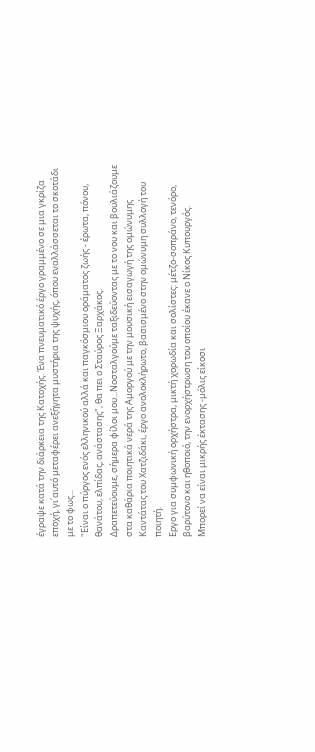έγραψε κατά την διάρκεια της Κατοχής. Ένα πνευματικό έργο γραμμένο σε μια γκρίζα εποχή, γι΄αυτό μεταφέρει ανεξήγητα μυστήρια της ψυχής, όπου εναλλάσσεται το σκοτάδι με το φως...
"Είναι ο πύργος ενός ελληνικού αλλά και παγκόσμιου οράματος ζωής - έρωτα, πόνου, θανάτου, ελπίδας, ανάστασης", θα πει ο Σταύρος Ξαρχάκος.
Δραπετεύουμε, σήμερα φίλοι μου...Νοσταλγούμε ταξιδεύοντας με το νου και βουλιάζουμε στα καθάρια ποιητικά νερά της Αμοργού με την μουσική εισαγωγή της ομώνυμης Καντάτας του Χατζιδάκι, έργο ανολοκλήρωτο, βασισμένο στην ομώνυμη συλλογή του ποιητή.
Εργο για συμφωνική ορχήστρα, μικτή χορωδία και σολίστες: μέτζο-σοπράνο, τενόρο, βαρύτονο και ηθοποιό, την ενορχήστρωση του οποίου έκανε ο Νίκος Κυπουργός.
Μπορεί να είναι μικρής έκτασης -μόλις είκοσι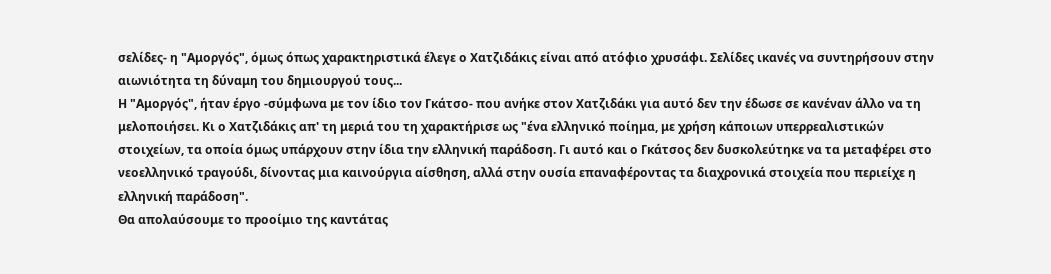σελίδες- η "Αμοργός", όμως όπως χαρακτηριστικά έλεγε ο Χατζιδάκις είναι από ατόφιο χρυσάφι. Σελίδες ικανές να συντηρήσουν στην αιωνιότητα τη δύναμη του δημιουργού τους...
Η "Αμοργός", ήταν έργο -σύμφωνα με τον ίδιο τον Γκάτσο- που ανήκε στον Χατζιδάκι για αυτό δεν την έδωσε σε κανέναν άλλο να τη μελοποιήσει. Κι ο Χατζιδάκις απ' τη μεριά του τη χαρακτήρισε ως "ένα ελληνικό ποίημα, με χρήση κάποιων υπερρεαλιστικών στοιχείων, τα οποία όμως υπάρχουν στην ίδια την ελληνική παράδοση. Γι αυτό και ο Γκάτσος δεν δυσκολεύτηκε να τα μεταφέρει στο νεοελληνικό τραγούδι, δίνοντας μια καινούργια αίσθηση, αλλά στην ουσία επαναφέροντας τα διαχρονικά στοιχεία που περιείχε η ελληνική παράδοση".
Θα απολαύσουμε το προοίμιο της καντάτας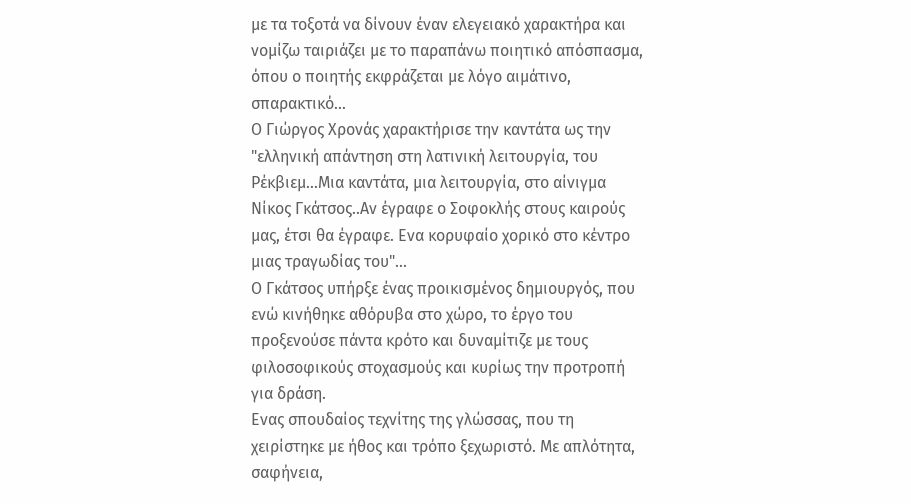με τα τοξοτά να δίνουν έναν ελεγειακό χαρακτήρα και νομίζω ταιριάζει με το παραπάνω ποιητικό απόσπασμα, όπου ο ποιητής εκφράζεται με λόγο αιμάτινο, σπαρακτικό...
Ο Γιώργος Χρονάς χαρακτήρισε την καντάτα ως την "ελληνική απάντηση στη λατινική λειτουργία, του Ρέκβιεμ...Μια καντάτα, μια λειτουργία, στο αίνιγμα Νίκος Γκάτσος..Αν έγραφε ο Σοφοκλής στους καιρούς μας, έτσι θα έγραφε. Ενα κορυφαίο χορικό στο κέντρο μιας τραγωδίας του"...
Ο Γκάτσος υπήρξε ένας προικισμένος δημιουργός, που ενώ κινήθηκε αθόρυβα στο χώρο, το έργο του προξενούσε πάντα κρότο και δυναμίτιζε με τους φιλοσοφικούς στοχασμούς και κυρίως την προτροπή για δράση.
Ενας σπουδαίος τεχνίτης της γλώσσας, που τη χειρίστηκε με ήθος και τρόπο ξεχωριστό. Με απλότητα, σαφήνεια,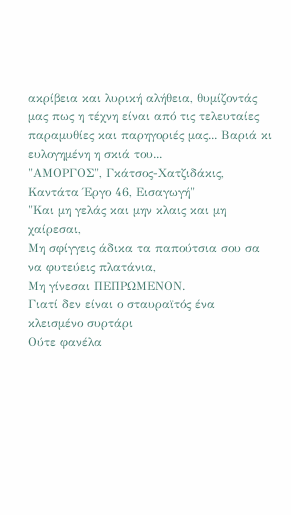ακρίβεια και λυρική αλήθεια, θυμίζοντάς μας πως η τέχνη είναι από τις τελευταίες παραμυθίες και παρηγοριές μας... Βαριά κι ευλογημένη η σκιά του...
"ΑΜΟΡΓΟΣ", Γκάτσος-Χατζιδάκις, Καντάτα Έργο 46, Εισαγωγή"
"Και μη γελάς και μην κλαις και μη χαίρεσαι,
Μη σφίγγεις άδικα τα παπούτσια σου σα να φυτεύεις πλατάνια,
Μη γίνεσαι ΠΕΠΡΩΜΕΝΟΝ.
Γιατί δεν είναι ο σταυραϊτός ένα κλεισμένο συρτάρι
Ούτε φανέλα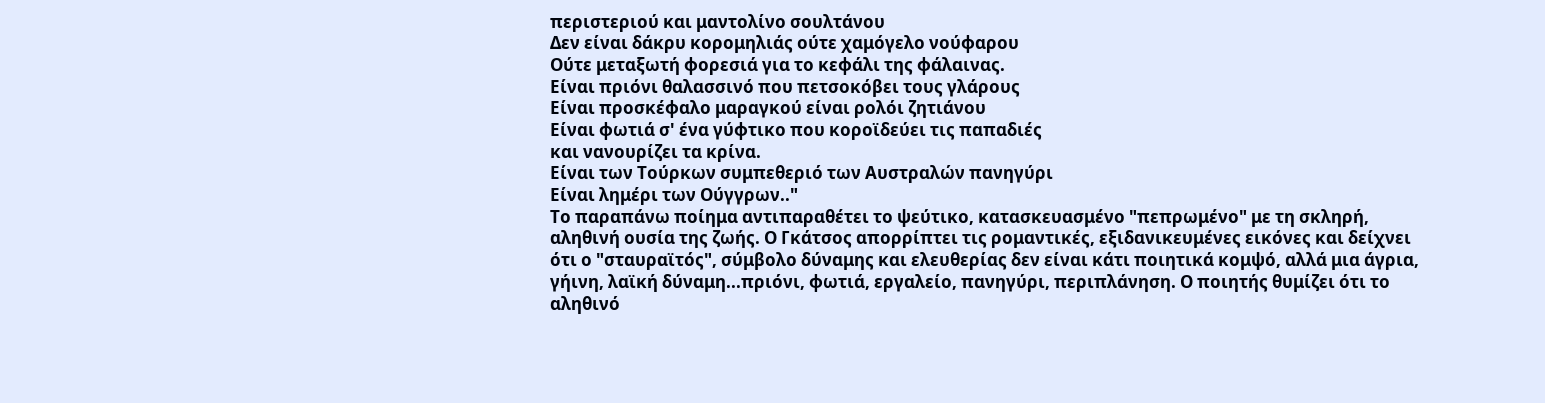περιστεριού και μαντολίνο σουλτάνου
Δεν είναι δάκρυ κορομηλιάς ούτε χαμόγελο νούφαρου
Ούτε μεταξωτή φορεσιά για το κεφάλι της φάλαινας.
Είναι πριόνι θαλασσινό που πετσοκόβει τους γλάρους
Είναι προσκέφαλο μαραγκού είναι ρολόι ζητιάνου
Είναι φωτιά σ' ένα γύφτικο που κοροϊδεύει τις παπαδιές
και νανουρίζει τα κρίνα.
Είναι των Τούρκων συμπεθεριό των Αυστραλών πανηγύρι
Είναι λημέρι των Ούγγρων.."
Το παραπάνω ποίημα αντιπαραθέτει το ψεύτικο, κατασκευασμένο "πεπρωμένο" με τη σκληρή, αληθινή ουσία της ζωής. Ο Γκάτσος απορρίπτει τις ρομαντικές, εξιδανικευμένες εικόνες και δείχνει ότι ο "σταυραϊτός", σύμβολο δύναμης και ελευθερίας δεν είναι κάτι ποιητικά κομψό, αλλά μια άγρια, γήινη, λαϊκή δύναμη...πριόνι, φωτιά, εργαλείο, πανηγύρι, περιπλάνηση. Ο ποιητής θυμίζει ότι το αληθινό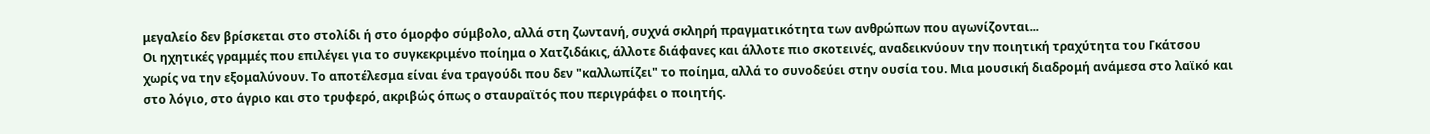μεγαλείο δεν βρίσκεται στο στολίδι ή στο όμορφο σύμβολο, αλλά στη ζωντανή, συχνά σκληρή πραγματικότητα των ανθρώπων που αγωνίζονται...
Οι ηχητικές γραμμές που επιλέγει για το συγκεκριμένο ποίημα ο Χατζιδάκις, άλλοτε διάφανες και άλλοτε πιο σκοτεινές, αναδεικνύουν την ποιητική τραχύτητα του Γκάτσου χωρίς να την εξομαλύνουν. Το αποτέλεσμα είναι ένα τραγούδι που δεν "καλλωπίζει" το ποίημα, αλλά το συνοδεύει στην ουσία του. Μια μουσική διαδρομή ανάμεσα στο λαϊκό και στο λόγιο, στο άγριο και στο τρυφερό, ακριβώς όπως ο σταυραϊτός που περιγράφει ο ποιητής.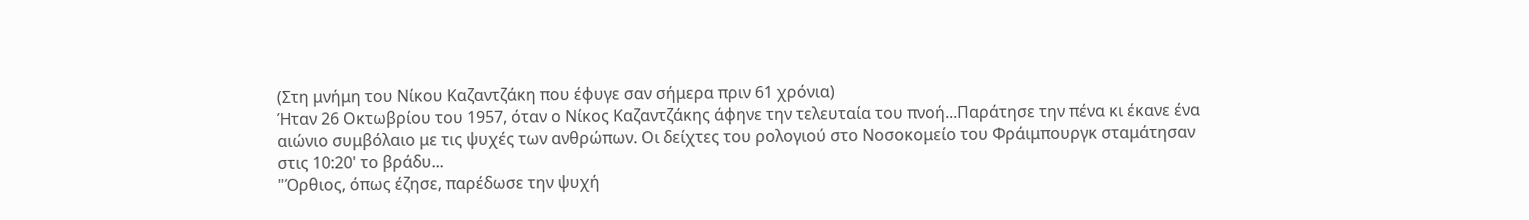(Στη μνήμη του Νίκου Καζαντζάκη που έφυγε σαν σήμερα πριν 61 χρόνια)
Ήταν 26 Οκτωβρίου του 1957, όταν ο Νίκος Καζαντζάκης άφηνε την τελευταία του πνοή...Παράτησε την πένα κι έκανε ένα αιώνιο συμβόλαιο με τις ψυχές των ανθρώπων. Οι δείχτες του ρολογιού στο Νοσοκομείο του Φράιμπουργκ σταμάτησαν στις 10:20' το βράδυ...
"Όρθιος, όπως έζησε, παρέδωσε την ψυχή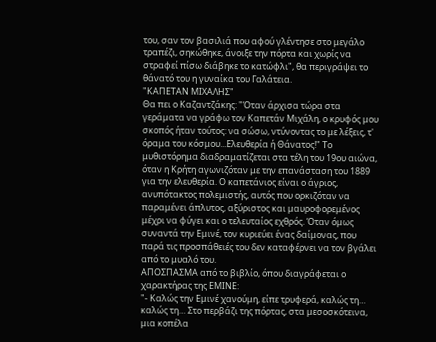του, σαν τον βασιλιά που αφού γλέντησε στο μεγάλο τραπέζι, σηκώθηκε, άνοιξε την πόρτα και χωρίς να στραφεί πίσω διάβηκε το κατώφλι", θα περιγράψει το θάνατό του η γυναίκα του Γαλάτεια.
"ΚΑΠΕΤΑΝ ΜΙΧΑΛΗΣ"
Θα πει ο Καζαντζάκης: "Όταν άρχισα τώρα στα γεράματα να γράφω τον Καπετάν Μιχάλη, ο κρυφός μου σκοπός ήταν τούτος: να σώσω, ντύνοντας το με λέξεις, τ' όραμα του κόσμου...Ελευθερία ή Θάνατος!" Το μυθιστόρημα διαδραματίζεται στα τέλη του 19ου αιώνα, όταν η Κρήτη αγωνιζόταν με την επανάσταση του 1889 για την ελευθερία. Ο καπετάνιος είναι ο άγριος, ανυπότακτος πολεμιστής, αυτός που ορκιζόταν να παραμένει άπλυτος, αξύριστος και μαυροφορεμένος μέχρι να φύγει και ο τελευταίος εχθρός. Όταν όμως συναντά την Εμινέ, τον κυριεύει ένας δαίμονας, που παρά τις προσπάθειές του δεν καταφέρνει να τον βγάλει από το μυαλό του.
ΑΠΟΣΠΑΣΜΑ από το βιβλίο, όπου διαγράφεται ο χαρακτήρας της ΕΜΙΝΕ:
"- Καλώς την Εμινέ χανούμη, είπε τρυφερά, καλώς τη… καλώς τη… Στο περβάζι της πόρτας, στα μεσοσκότεινα, μια κοπέλα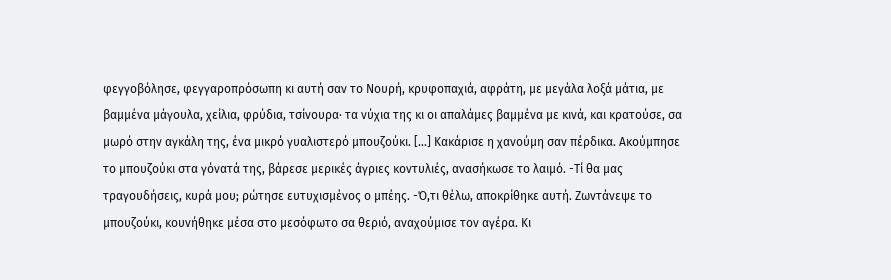φεγγοβόλησε, φεγγαροπρόσωπη κι αυτή σαν το Νουρή, κρυφοπαχιά, αφράτη, με μεγάλα λοξά μάτια, με βαμμένα μάγουλα, χείλια, φρύδια, τσίνουρα· τα νύχια της κι οι απαλάμες βαμμένα με κινά, και κρατούσε, σα μωρό στην αγκάλη της, ένα μικρό γυαλιστερό μπουζούκι. […] Κακάρισε η χανούμη σαν πέρδικα. Ακούμπησε το μπουζούκι στα γόνατά της, βάρεσε μερικές άγριες κοντυλιές, ανασήκωσε το λαιμό. -Τί θα μας τραγουδήσεις, κυρά μου; ρώτησε ευτυχισμένος ο μπέης. -Ό,τι θέλω, αποκρίθηκε αυτή. Ζωντάνεψε το μπουζούκι, κουνήθηκε μέσα στο μεσόφωτο σα θεριό, αναχούμισε τον αγέρα. Κι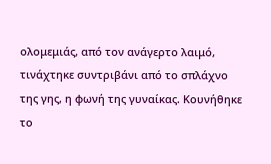ολομεμιάς, από τον ανάγερτο λαιμό, τινάχτηκε συντριβάνι από το σπλάχνο της γης, η φωνή της γυναίκας. Κουνήθηκε το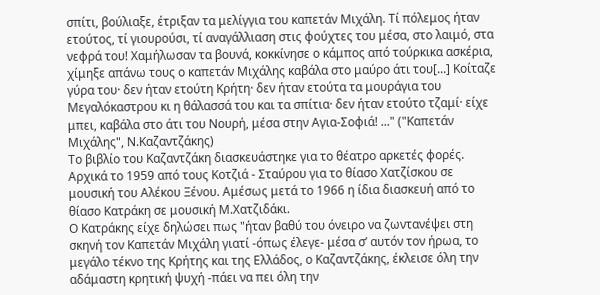σπίτι, βούλιαξε, έτριξαν τα μελίγγια του καπετάν Μιχάλη. Τί πόλεμος ήταν ετούτος, τί γιουρούσι, τί αναγάλλιαση στις φούχτες του μέσα, στο λαιμό, στα νεφρά του! Χαμήλωσαν τα βουνά, κοκκίνησε ο κάμπος από τούρκικα ασκέρια, χίμηξε απάνω τους ο καπετάν Μιχάλης καβάλα στο μαύρο άτι του[...] Κοίταζε γύρα του· δεν ήταν ετούτη Κρήτη· δεν ήταν ετούτα τα μουράγια του Μεγαλόκαστρου κι η θάλασσά του και τα σπίτια· δεν ήταν ετούτο τζαμί· είχε μπει, καβάλα στο άτι του Νουρή, μέσα στην Αγια-Σοφιά! ..." ("Καπετάν Μιχάλης", Ν.Καζαντζάκης)
Το βιβλίο του Καζαντζάκη διασκευάστηκε για το θέατρο αρκετές φορές. Αρχικά το 1959 από τους Κοτζιά - Σταύρου για το θίασο Χατζίσκου σε μουσική του Αλέκου Ξένου. Αμέσως μετά το 1966 η ίδια διασκευή από το θίασο Κατράκη σε μουσική Μ.Χατζιδάκι.
Ο Κατράκης είχε δηλώσει πως "ήταν βαθύ του όνειρο να ζωντανέψει στη σκηνή τον Καπετάν Μιχάλη γιατί -όπως έλεγε- μέσα σ’ αυτόν τον ήρωα, το μεγάλο τέκνο της Κρήτης και της Ελλάδος, ο Καζαντζάκης, έκλεισε όλη την αδάμαστη κρητική ψυχή -πάει να πει όλη την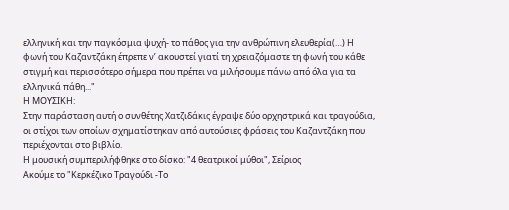ελληνική και την παγκόσμια ψυχή- το πάθος για την ανθρώπινη ελευθερία(…) Η φωνή του Καζαντζάκη έπρεπε ν’ ακουστεί γιατί τη χρειαζόμαστε τη φωνή του κάθε στιγμή και περισσότερο σήμερα που πρέπει να μιλήσουμε πάνω από όλα για τα ελληνικά πάθη..."
Η ΜΟΥΣΙΚΗ:
Στην παράσταση αυτή ο συνθέτης Χατζιδάκις έγραψε δύο ορχηστρικά και τραγούδια, οι στίχοι των οποίων σχηματίστηκαν από αυτούσιες φράσεις του Καζαντζάκη που περιέχονται στο βιβλίο.
Η μουσική συμπεριλήφθηκε στο δίσκο: "4 θεατρικοί μύθοι", Σείριος
Ακούμε το "Κερκέζικο Τραγούδι -Το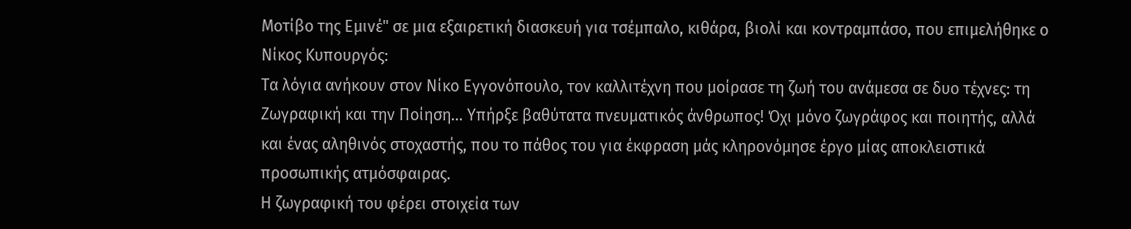Μοτίβο της Εμινέ" σε μια εξαιρετική διασκευή για τσέμπαλο, κιθάρα, βιολί και κοντραμπάσο, που επιμελήθηκε ο Νίκος Κυπουργός:
Τα λόγια ανήκουν στον Νίκο Εγγονόπουλο, τον καλλιτέχνη που μοίρασε τη ζωή του ανάμεσα σε δυο τέχνες: τη Ζωγραφική και την Ποίηση... Υπήρξε βαθύτατα πνευματικός άνθρωπος! Όχι μόνο ζωγράφος και ποιητής, αλλά και ένας αληθινός στοχαστής, που το πάθος του για έκφραση μάς κληρονόμησε έργο μίας αποκλειστικά προσωπικής ατμόσφαιρας.
Η ζωγραφική του φέρει στοιχεία των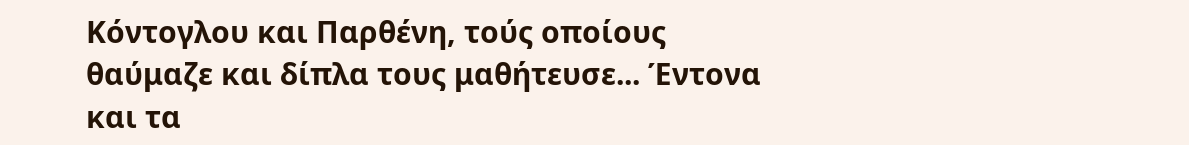Κόντογλου και Παρθένη, τούς οποίους θαύμαζε και δίπλα τους μαθήτευσε... Έντονα και τα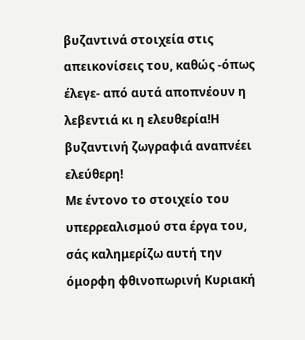βυζαντινά στοιχεία στις απεικονίσεις του, καθώς -όπως έλεγε- από αυτά αποπνέουν η λεβεντιά κι η ελευθερία!Η βυζαντινή ζωγραφιά αναπνέει ελεύθερη!
Με έντονο το στοιχείο του υπερρεαλισμού στα έργα του, σάς καλημερίζω αυτή την όμορφη φθινοπωρινή Κυριακή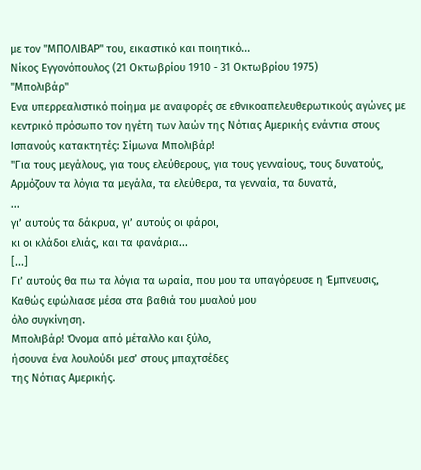με τον "ΜΠΟΛΙΒΑΡ" του, εικαστικό και ποιητικό...
Νίκος Εγγονόπουλος (21 Οκτωβρίου 1910 - 31 Οκτωβρίου 1975)
"Μπολιβάρ"
Ενα υπερρεαλιστικό ποίημα με αναφορές σε εθνικοαπελευθερωτικούς αγώνες με κεντρικό πρόσωπο τον ηγέτη των λαών της Νότιας Αμερικής ενάντια στους Ισπανούς κατακτητές: Σίμωνα Μπολιβάρ!
"Για τους μεγάλους, για τους ελεύθερους, για τους γενναίους, τους δυνατούς,
Αρμόζουν τα λόγια τα μεγάλα, τα ελεύθερα, τα γενναία, τα δυνατά,
...
γι’ αυτούς τα δάκρυα, γι’ αυτούς οι φάροι,
κι οι κλάδοι ελιάς, και τα φανάρια...
[...]
Γι’ αυτούς θα πω τα λόγια τα ωραία, που μου τα υπαγόρευσε η Έμπνευσις,
Καθώς εφώλιασε μέσα στα βαθιά του μυαλού μου
όλο συγκίνηση.
Μπολιβάρ! Όνομα από μέταλλο και ξύλο,
ήσουνα ένα λουλούδι μεσ’ στους μπαχτσέδες
της Νότιας Αμερικής.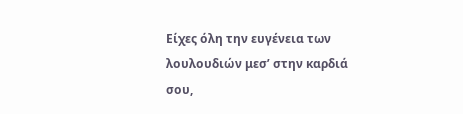Είχες όλη την ευγένεια των λουλουδιών μεσ’ στην καρδιά σου,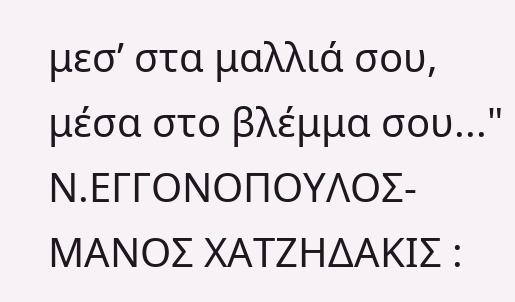μεσ’ στα μαλλιά σου, μέσα στο βλέμμα σου..."
Ν.ΕΓΓΟΝΟΠΟΥΛΟΣ-ΜΑΝΟΣ ΧΑΤΖΗΔΑΚΙΣ :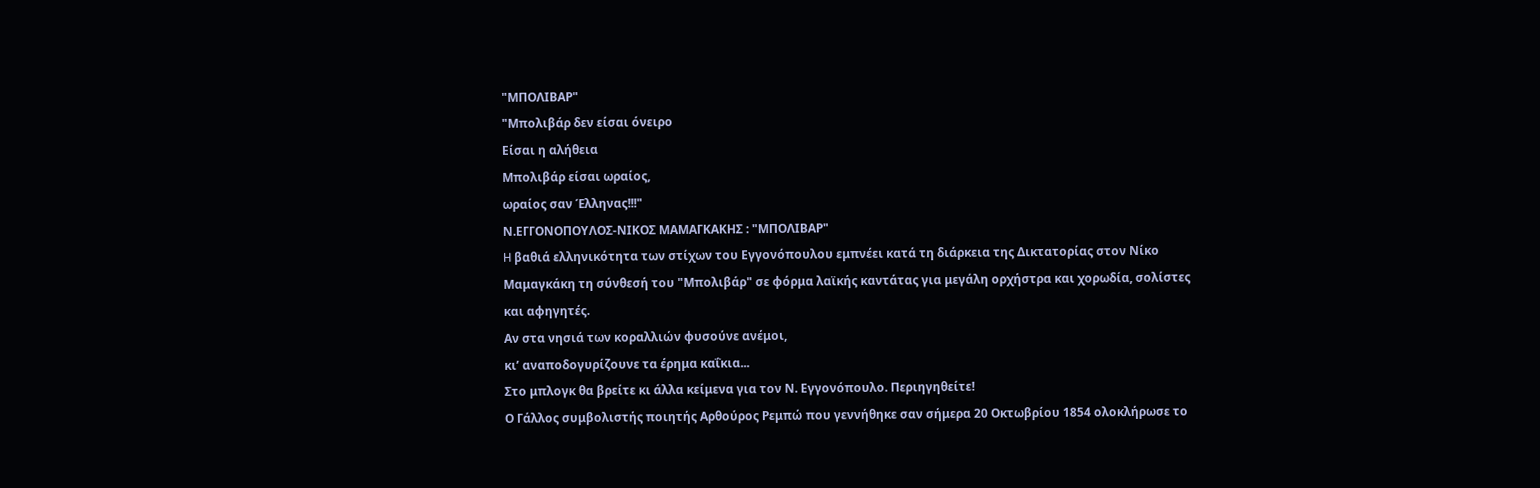"ΜΠΟΛΙΒΑΡ"
"Μπολιβάρ δεν είσαι όνειρο
Είσαι η αλήθεια
Μπολιβάρ είσαι ωραίος,
ωραίος σαν Έλληνας!!!"
Ν.ΕΓΓΟΝΟΠΟΥΛΟΣ-ΝΙΚΟΣ ΜΑΜΑΓΚΑΚΗΣ : "ΜΠΟΛΙΒΑΡ"
H βαθιά ελληνικότητα των στίχων του Εγγονόπουλου εμπνέει κατά τη διάρκεια της Δικτατορίας στον Νίκο Μαμαγκάκη τη σύνθεσή του "Μπολιβάρ" σε φόρμα λαϊκής καντάτας για μεγάλη ορχήστρα και χορωδία, σολίστες και αφηγητές.
Αν στα νησιά των κοραλλιών φυσούνε ανέμοι,
κι’ αναποδογυρίζουνε τα έρημα καΐκια...
Στο μπλογκ θα βρείτε κι άλλα κείμενα για τον Ν. Εγγονόπουλο. Περιηγηθείτε!
Ο Γάλλος συμβολιστής ποιητής Αρθούρος Ρεμπώ που γεννήθηκε σαν σήμερα 20 Οκτωβρίου 1854 ολοκλήρωσε το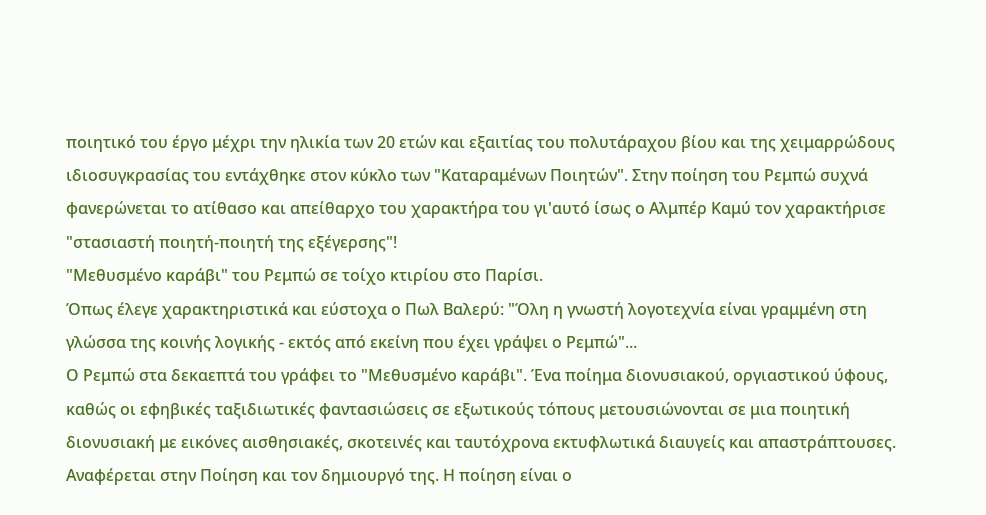ποιητικό του έργο μέχρι την ηλικία των 20 ετών και εξαιτίας του πολυτάραχου βίου και της χειμαρρώδους ιδιοσυγκρασίας του εντάχθηκε στον κύκλο των "Καταραμένων Ποιητών". Στην ποίηση του Ρεμπώ συχνά φανερώνεται το ατίθασο και απείθαρχο του χαρακτήρα του γι'αυτό ίσως ο Αλμπέρ Καμύ τον χαρακτήρισε "στασιαστή ποιητή-ποιητή της εξέγερσης"!
"Μεθυσμένο καράβι" του Ρεμπώ σε τοίχο κτιρίου στο Παρίσι.
Όπως έλεγε χαρακτηριστικά και εύστοχα ο Πωλ Βαλερύ: "Όλη η γνωστή λογοτεχνία είναι γραμμένη στη γλώσσα της κοινής λογικής - εκτός από εκείνη που έχει γράψει ο Ρεμπώ"...
Ο Ρεμπώ στα δεκαεπτά του γράφει το "Μεθυσμένο καράβι". Ένα ποίημα διονυσιακού, οργιαστικού ύφους, καθώς οι εφηβικές ταξιδιωτικές φαντασιώσεις σε εξωτικούς τόπους μετουσιώνονται σε μια ποιητική διονυσιακή με εικόνες αισθησιακές, σκοτεινές και ταυτόχρονα εκτυφλωτικά διαυγείς και απαστράπτουσες.
Αναφέρεται στην Ποίηση και τον δημιουργό της. Η ποίηση είναι ο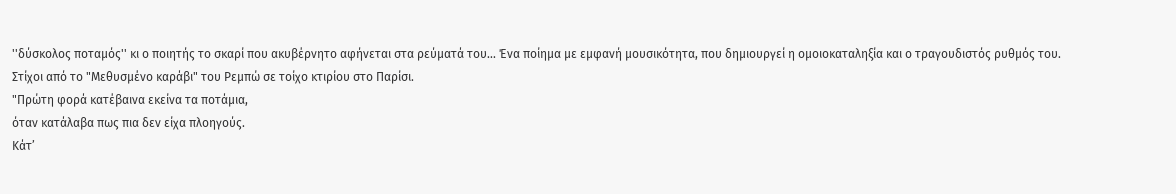''δύσκολος ποταμός'' κι ο ποιητής το σκαρί που ακυβέρνητο αφήνεται στα ρεύματά του... Ένα ποίημα με εμφανή μουσικότητα, που δημιουργεί η ομοιοκαταληξία και ο τραγουδιστός ρυθμός του.
Στίχοι από το "Μεθυσμένο καράβι" του Ρεμπώ σε τοίχο κτιρίου στο Παρίσι.
"Πρώτη φορά κατέβαινα εκείνα τα ποτάμια,
όταν κατάλαβα πως πια δεν είχα πλοηγούς.
Κάτ’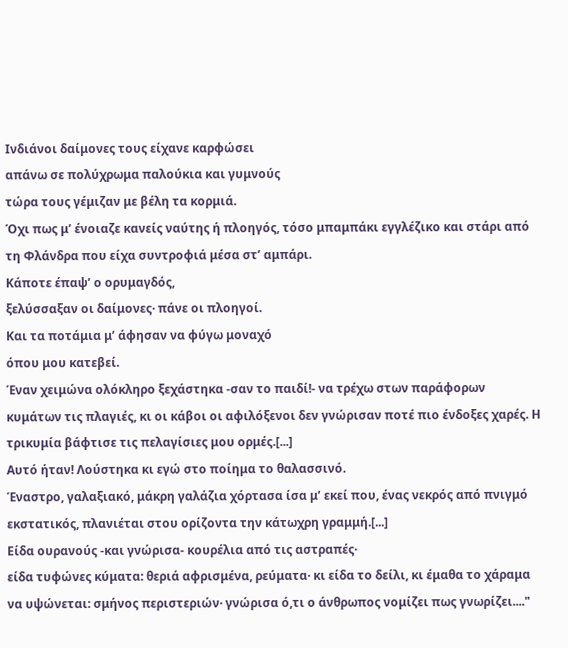Ινδιάνοι δαίμονες τους είχανε καρφώσει
απάνω σε πολύχρωμα παλούκια και γυμνούς
τώρα τους γέμιζαν με βέλη τα κορμιά.
Όχι πως μ’ ένοιαζε κανείς ναύτης ή πλοηγός, τόσο μπαμπάκι εγγλέζικο και στάρι από τη Φλάνδρα που είχα συντροφιά μέσα στ’ αμπάρι.
Κάποτε έπαψ’ ο ορυμαγδός,
ξελύσσαξαν οι δαίμονες· πάνε οι πλοηγοί.
Και τα ποτάμια μ’ άφησαν να φύγω μοναχό
όπου μου κατεβεί.
Έναν χειμώνα ολόκληρο ξεχάστηκα -σαν το παιδί!- να τρέχω στων παράφορων κυμάτων τις πλαγιές, κι οι κάβοι οι αφιλόξενοι δεν γνώρισαν ποτέ πιο ένδοξες χαρές. Η τρικυμία βάφτισε τις πελαγίσιες μου ορμές.[...]
Αυτό ήταν! Λούστηκα κι εγώ στο ποίημα το θαλασσινό.
Έναστρο, γαλαξιακό, μάκρη γαλάζια χόρτασα ίσα μ’ εκεί που, ένας νεκρός από πνιγμό εκστατικός, πλανιέται στου ορίζοντα την κάτωχρη γραμμή.[...]
Είδα ουρανούς -και γνώρισα- κουρέλια από τις αστραπές·
είδα τυφώνες κύματα: θεριά αφρισμένα, ρεύματα· κι είδα το δείλι, κι έμαθα το χάραμα να υψώνεται: σμήνος περιστεριών· γνώρισα ό,τι ο άνθρωπος νομίζει πως γνωρίζει...."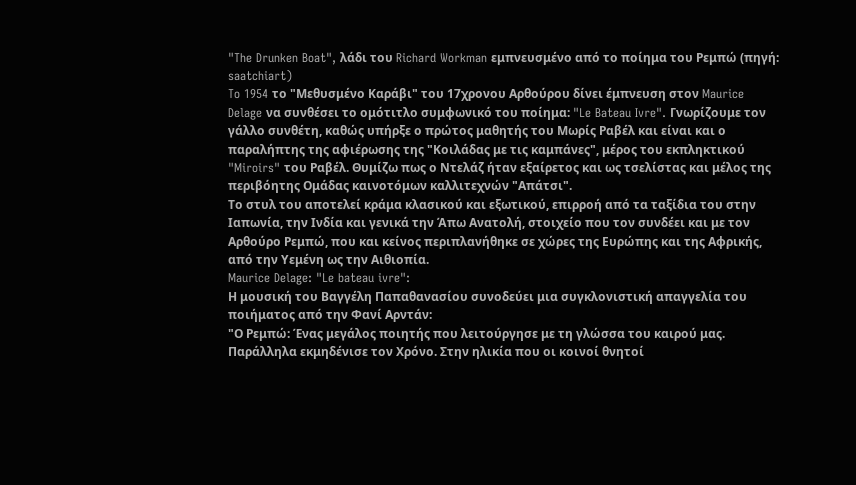"The Drunken Boat", λάδι του Richard Workman εμπνευσμένο από το ποίημα του Ρεμπώ (πηγή: saatchiart)
To 1954 το "Μεθυσμένο Καράβι" του 17χρονου Αρθούρου δίνει έμπνευση στον Maurice Delage να συνθέσει το ομότιτλο συμφωνικό του ποίημα: "Le Bateau Ivre". Γνωρίζουμε τον γάλλο συνθέτη, καθώς υπήρξε ο πρώτος μαθητής του Μωρίς Ραβέλ και είναι και ο παραλήπτης της αφιέρωσης της "Κοιλάδας με τις καμπάνες", μέρος του εκπληκτικού "Miroirs" του Ραβέλ. Θυμίζω πως ο Ντελάζ ήταν εξαίρετος και ως τσελίστας και μέλος της περιβόητης Ομάδας καινοτόμων καλλιτεχνών "Απάτσι".
Το στυλ του αποτελεί κράμα κλασικού και εξωτικού, επιρροή από τα ταξίδια του στην Ιαπωνία, την Ινδία και γενικά την Άπω Ανατολή, στοιχείο που τον συνδέει και με τον Αρθούρο Ρεμπώ, που και κείνος περιπλανήθηκε σε χώρες της Ευρώπης και της Αφρικής, από την Υεμένη ως την Αιθιοπία.
Maurice Delage: "Le bateau ivre":
Η μουσική του Βαγγέλη Παπαθανασίου συνοδεύει μια συγκλονιστική απαγγελία του ποιήματος από την Φανί Αρντάν:
"Ο Ρεμπώ: Ένας μεγάλος ποιητής που λειτούργησε με τη γλώσσα του καιρού μας.
Παράλληλα εκμηδένισε τον Χρόνο. Στην ηλικία που οι κοινοί θνητοί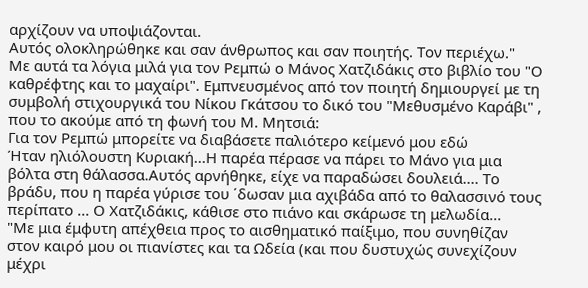αρχίζουν να υποψιάζονται.
Αυτός ολοκληρώθηκε και σαν άνθρωπος και σαν ποιητής. Τον περιέχω."
Με αυτά τα λόγια μιλά για τον Ρεμπώ ο Μάνος Χατζιδάκις στο βιβλίο του "Ο καθρέφτης και το μαχαίρι". Εμπνευσμένος από τον ποιητή δημιουργεί με τη συμβολή στιχουργικά του Νίκου Γκάτσου το δικό του "Μεθυσμένο Καράβι" , που το ακούμε από τη φωνή του Μ. Μητσιά:
Για τον Ρεμπώ μπορείτε να διαβάσετε παλιότερο κείμενό μου εδώ
Ήταν ηλιόλουστη Κυριακή...Η παρέα πέρασε να πάρει το Μάνο για μια βόλτα στη θάλασσα.Αυτός αρνήθηκε, είχε να παραδώσει δουλειά.... Το βράδυ, που η παρέα γύρισε του ΄δωσαν μια αχιβάδα από το θαλασσινό τους περίπατο ... Ο Χατζιδάκις, κάθισε στο πιάνο και σκάρωσε τη μελωδία...
"Με μια έμφυτη απέχθεια προς το αισθηματικό παίξιμο, που συνηθίζαν στον καιρό μου οι πιανίστες και τα Ωδεία (και που δυστυχώς συνεχίζουν μέχρι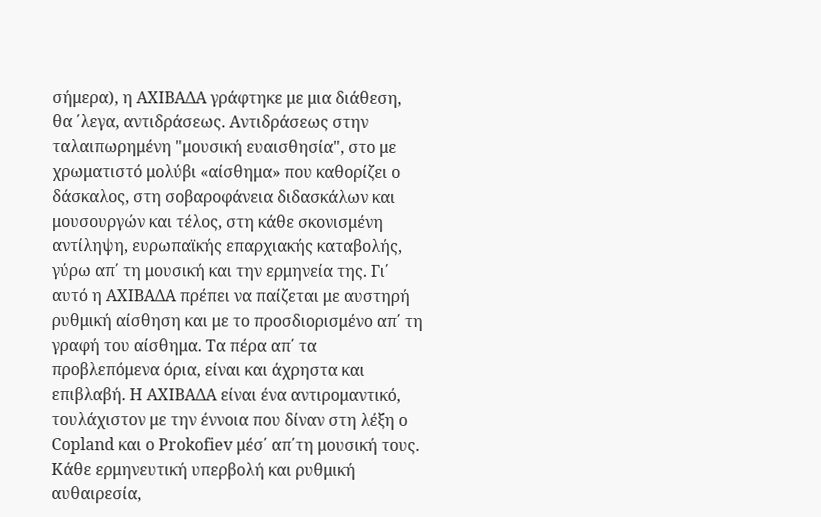σήμερα), η ΑΧΙΒΑΔΑ γράφτηκε με μια διάθεση, θα ΄λεγα, αντιδράσεως. Αντιδράσεως στην ταλαιπωρημένη "μουσική ευαισθησία", στο με χρωματιστό μολύβι «αίσθημα» που καθορίζει ο δάσκαλος, στη σοβαροφάνεια διδασκάλων και μουσουργών και τέλος, στη κάθε σκονισμένη αντίληψη, ευρωπαϊκής επαρχιακής καταβολής, γύρω απ΄ τη μουσική και την ερμηνεία της. Γι΄ αυτό η ΑΧΙΒΑΔΑ πρέπει να παίζεται με αυστηρή ρυθμική αίσθηση και με το προσδιορισμένο απ΄ τη γραφή του αίσθημα. Τα πέρα απ΄ τα προβλεπόμενα όρια, είναι και άχρηστα και επιβλαβή. Η ΑΧΙΒΑΔΑ είναι ένα αντιρομαντικό, τουλάχιστον με την έννοια που δίναν στη λέξη ο Copland και ο Prokofiev μέσ΄ απ΄τη μουσική τους. Κάθε ερμηνευτική υπερβολή και ρυθμική αυθαιρεσία,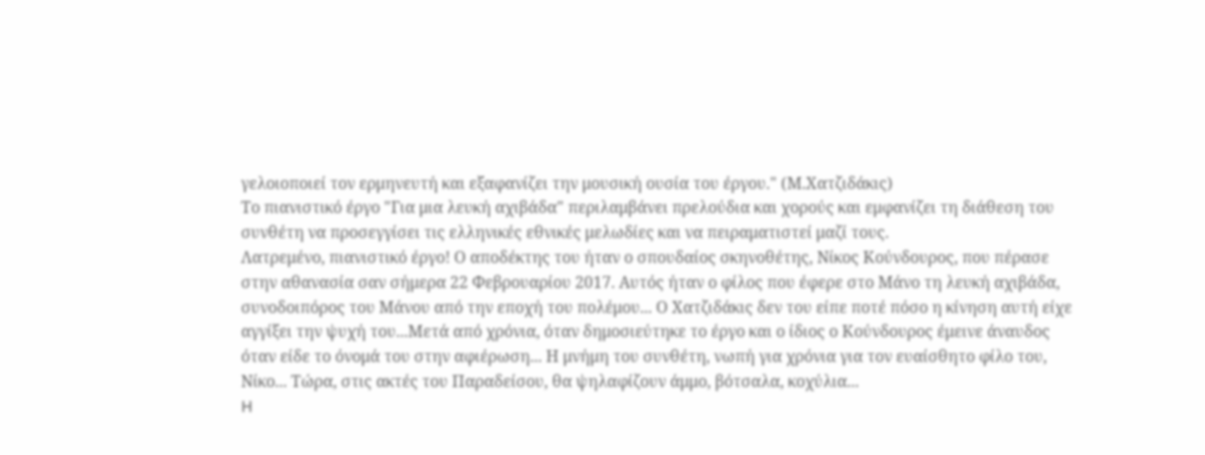γελοιοποιεί τον ερμηνευτή και εξαφανίζει την μουσική ουσία του έργου." (Μ.Χατζιδάκις)
Το πιανιστικό έργο "Για μια λευκή αχιβάδα" περιλαμβάνει πρελούδια και χορούς και εμφανίζει τη διάθεση του συνθέτη να προσεγγίσει τις ελληνικές εθνικές μελωδίες και να πειραματιστεί μαζί τους.
Λατρεμένο, πιανιστικό έργο! Ο αποδέκτης του ήταν ο σπουδαίος σκηνοθέτης, Νίκος Κούνδουρος, που πέρασε στην αθανασία σαν σήμερα 22 Φεβρουαρίου 2017. Αυτός ήταν ο φίλος που έφερε στο Μάνο τη λευκή αχιβάδα, συνοδοιπόρος του Μάνου από την εποχή του πολέμου... Ο Χατζιδάκις δεν του είπε ποτέ πόσο η κίνηση αυτή είχε αγγίξει την ψυχή του...Μετά από χρόνια, όταν δημοσιεύτηκε το έργο και ο ίδιος ο Κούνδουρος έμεινε άναυδος όταν είδε το όνομά του στην αφιέρωση... Η μνήμη του συνθέτη, νωπή για χρόνια για τον ευαίσθητο φίλο του, Νίκο... Τώρα, στις ακτές του Παραδείσου, θα ψηλαφίζουν άμμο, βότσαλα, κοχύλια...
H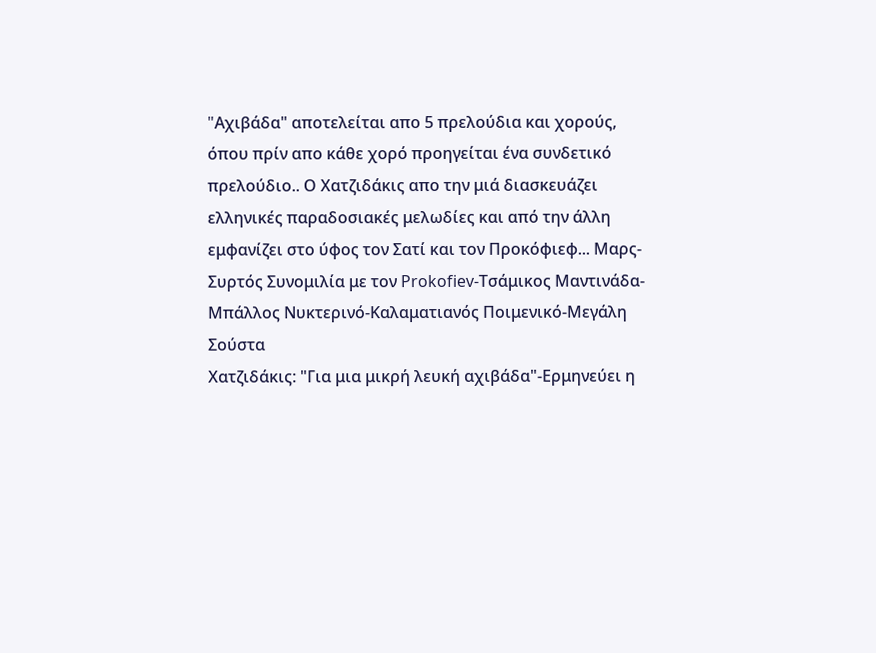"Aχιβάδα" αποτελείται απο 5 πρελούδια και χορούς, όπου πρίν απο κάθε χορό προηγείται ένα συνδετικό πρελούδιο.. Ο Χατζιδάκις απο την μιά διασκευάζει ελληνικές παραδοσιακές μελωδίες και από την άλλη εμφανίζει στο ύφος τον Σατί και τον Προκόφιεφ... Μαρς-Συρτός Συνομιλία με τον Prokofiev-Τσάμικος Μαντινάδα-Μπάλλος Νυκτερινό-Καλαματιανός Ποιμενικό-Μεγάλη Σούστα
Χατζιδάκις: "Για μια μικρή λευκή αχιβάδα"-Ερμηνεύει η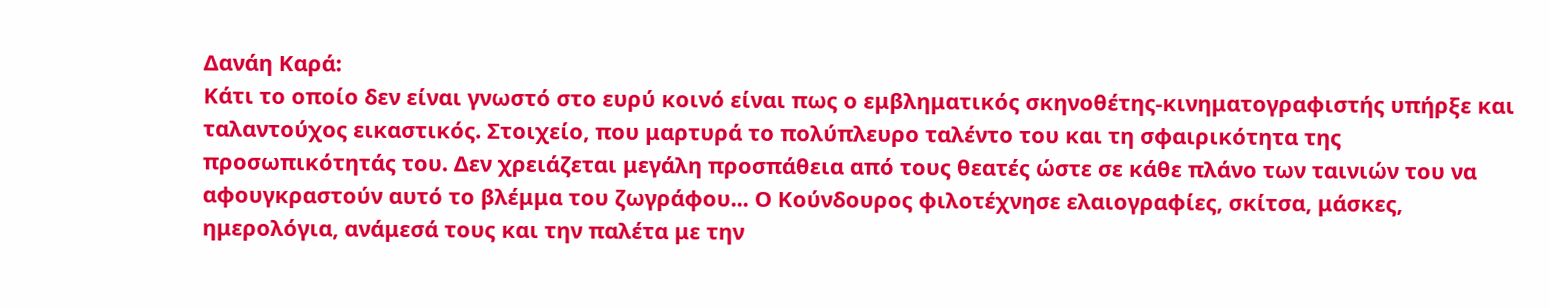Δανάη Καρά:
Κάτι το οποίο δεν είναι γνωστό στο ευρύ κοινό είναι πως ο εμβληματικός σκηνοθέτης-κινηματογραφιστής υπήρξε και ταλαντούχος εικαστικός. Στοιχείο, που μαρτυρά το πολύπλευρο ταλέντο του και τη σφαιρικότητα της προσωπικότητάς του. Δεν χρειάζεται μεγάλη προσπάθεια από τους θεατές ώστε σε κάθε πλάνο των ταινιών του να αφουγκραστούν αυτό το βλέμμα του ζωγράφου... Ο Κούνδουρος φιλοτέχνησε ελαιογραφίες, σκίτσα, μάσκες, ημερολόγια, ανάμεσά τους και την παλέτα με την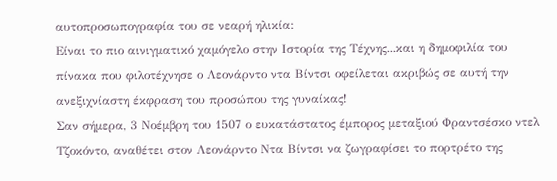αυτοπροσωπογραφία του σε νεαρή ηλικία:
Είναι το πιο αινιγματικό χαμόγελο στην Ιστορία της Τέχνης...και η δημοφιλία του πίνακα που φιλοτέχνησε ο Λεονάρντο ντα Βίντσι οφείλεται ακριβώς σε αυτή την ανεξιχνίαστη έκφραση του προσώπου της γυναίκας!
Σαν σήμερα, 3 Νοέμβρη του 1507 ο ευκατάστατος έμπορος μεταξιού Φραντσέσκο ντελ Τζοκόντο, αναθέτει στον Λεονάρντο Ντα Βίντσι να ζωγραφίσει το πορτρέτο της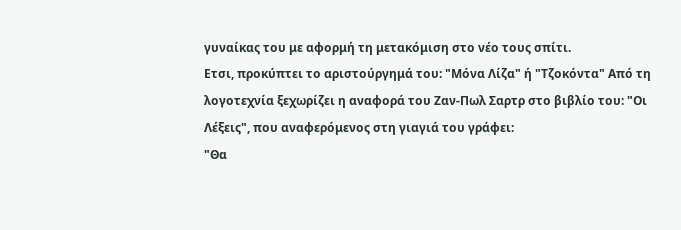γυναίκας του με αφορμή τη μετακόμιση στο νέο τους σπίτι.
Eτσι, προκύπτει το αριστούργημά του: "Μόνα Λίζα" ή "Τζοκόντα" Από τη λογοτεχνία ξεχωρίζει η αναφορά του Ζαν-Πωλ Σαρτρ στο βιβλίο του: "Οι Λέξεις", που αναφερόμενος στη γιαγιά του γράφει:
"Θα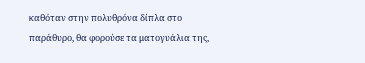καθόταν στην πολυθρόνα δίπλα στο παράθυρο, θα φορούσε τα ματογυάλια της,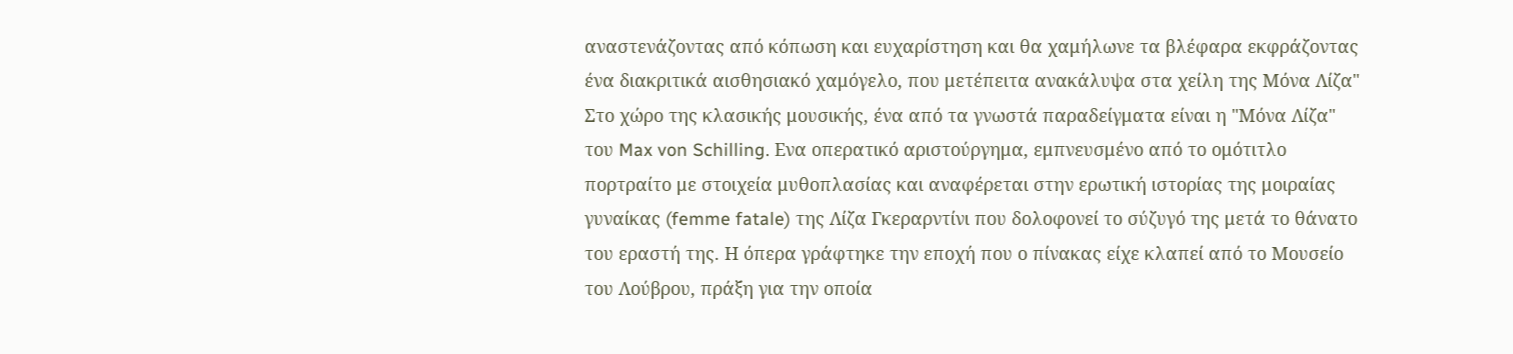αναστενάζοντας από κόπωση και ευχαρίστηση και θα χαμήλωνε τα βλέφαρα εκφράζοντας ένα διακριτικά αισθησιακό χαμόγελο, που μετέπειτα ανακάλυψα στα χείλη της Μόνα Λίζα"
Στο χώρο της κλασικής μουσικής, ένα από τα γνωστά παραδείγματα είναι η "Μόνα Λίζα" του Max von Schilling. Ενα οπερατικό αριστούργημα, εμπνευσμένο από το ομότιτλο πορτραίτο με στοιχεία μυθοπλασίας και αναφέρεται στην ερωτική ιστορίας της μοιραίας γυναίκας (femme fatale) της Λίζα Γκεραρντίνι που δολοφονεί το σύζυγό της μετά το θάνατο του εραστή της. Η όπερα γράφτηκε την εποχή που ο πίνακας είχε κλαπεί από το Μουσείο του Λούβρου, πράξη για την οποία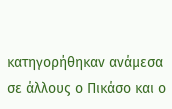κατηγορήθηκαν ανάμεσα σε άλλους ο Πικάσο και ο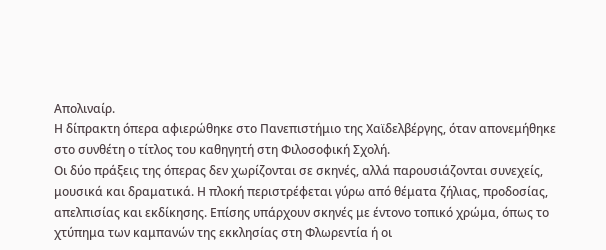Απολιναίρ.
Η δίπρακτη όπερα αφιερώθηκε στο Πανεπιστήμιο της Χαϊδελβέργης, όταν απονεμήθηκε στο συνθέτη ο τίτλος του καθηγητή στη Φιλοσοφική Σχολή.
Οι δύο πράξεις της όπερας δεν χωρίζονται σε σκηνές, αλλά παρουσιάζονται συνεχείς, μουσικά και δραματικά. Η πλοκή περιστρέφεται γύρω από θέματα ζήλιας, προδοσίας, απελπισίας και εκδίκησης. Επίσης υπάρχουν σκηνές με έντονο τοπικό χρώμα, όπως το χτύπημα των καμπανών της εκκλησίας στη Φλωρεντία ή οι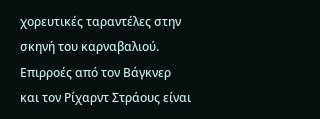χορευτικές ταραντέλες στην σκηνή του καρναβαλιού. Επιρροές από τον Bάγκνερ και τον Ρίχαρντ Στράους είναι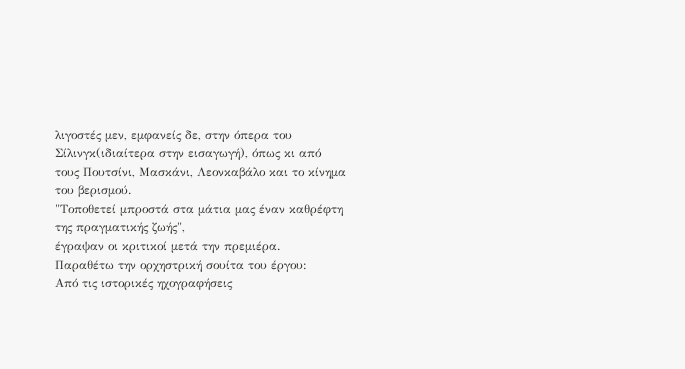λιγοστές μεν, εμφανείς δε, στην όπερα του Σίλινγκ(ιδιαίτερα στην εισαγωγή), όπως κι από τους Πουτσίνι, Μασκάνι, Λεονκαβάλο και το κίνημα του βερισμού.
"Τοποθετεί μπροστά στα μάτια μας έναν καθρέφτη της πραγματικής ζωής",
έγραψαν οι κριτικοί μετά την πρεμιέρα.
Παραθέτω την ορχηστρική σουίτα του έργου:
Από τις ιστορικές ηχογραφήσεις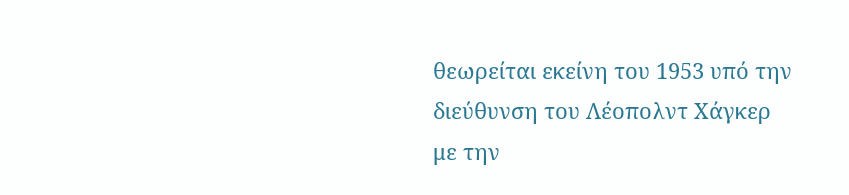θεωρείται εκείνη του 1953 υπό την διεύθυνση του Λέοπολντ Χάγκερ με την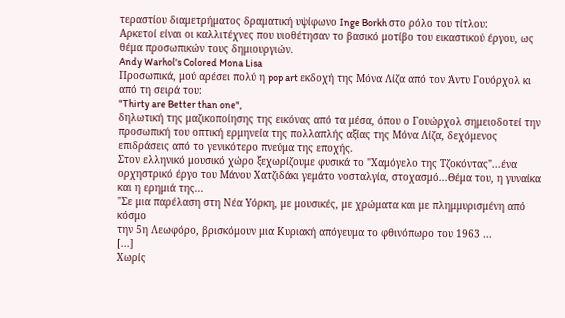τεραστίου διαμετρήματος δραματική υψίφωνο Inge Borkh στο ρόλο του τίτλου:
Αρκετοί είναι οι καλλιτέχνες που υιοθέτησαν το βασικό μοτίβο του εικαστικού έργου, ως θέμα προσωπικών τους δημιουργιών.
Andy Warhol's Colored Mona Lisa
Προσωπικά, μού αρέσει πολύ η pop art εκδοχή της Μόνα Λίζα από τον Άντυ Γουόρχολ κι από τη σειρά του:
"Thirty are Better than one",
δηλωτική της μαζικοποίησης της εικόνας από τα μέσα, όπου ο Γουώρχολ σημειοδοτεί την προσωπική του οπτική ερμηνεία της πολλαπλής αξίας της Μόνα Λίζα, δεχόμενος επιδράσεις από το γενικότερο πνεύμα της εποχής.
Στον ελληνικό μουσικό χώρο ξεχωρίζουμε φυσικά το "Χαμόγελο της Τζοκόντας"...ένα ορχηστρικό έργο του Μάνου Χατζιδάκι γεμάτο νοσταλγία, στοχασμό...Θέμα του, η γυναίκα και η ερημιά της...
"Σε μια παρέλαση στη Νέα Υόρκη, με μουσικές, με χρώματα και με πλημμυρισμένη από κόσμο
την 5η Λεωφόρο, βρισκόμουν μια Κυριακή απόγευμα το φθινόπωρο του 1963 ...
[...]
Χωρίς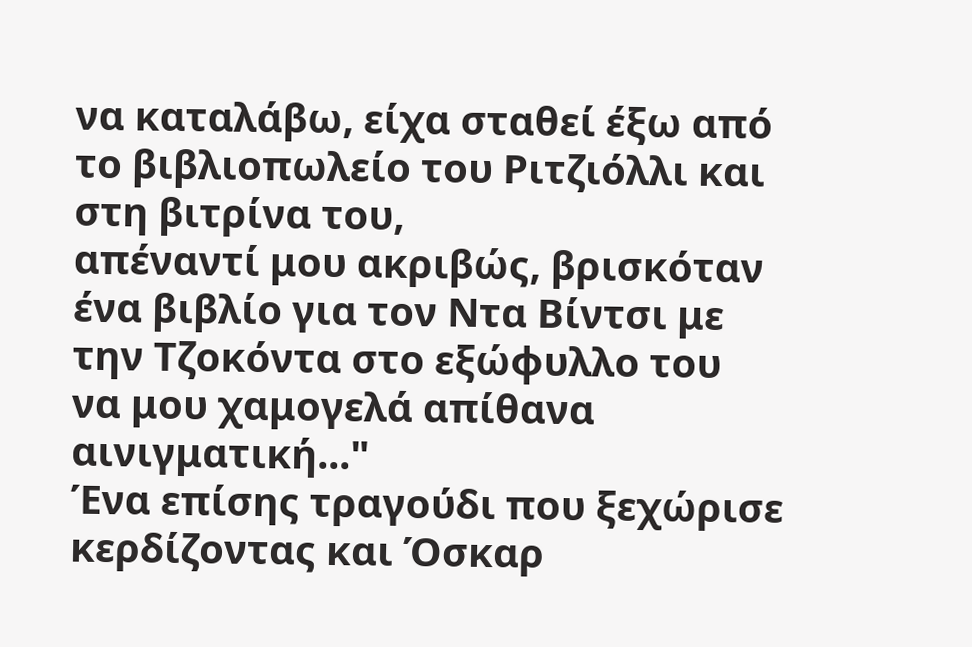να καταλάβω, είχα σταθεί έξω από το βιβλιοπωλείο του Ριτζιόλλι και στη βιτρίνα του,
απέναντί μου ακριβώς, βρισκόταν ένα βιβλίο για τον Ντα Βίντσι με την Τζοκόντα στο εξώφυλλο του
να μου χαμογελά απίθανα αινιγματική..."
Ένα επίσης τραγούδι που ξεχώρισε κερδίζοντας και Όσκαρ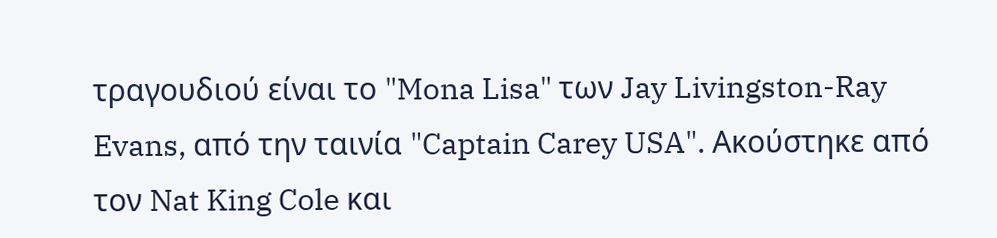τραγουδιού είναι το "Mona Lisa" των Jay Livingston-Ray Evans, από την ταινία "Captain Carey USA". Ακούστηκε από τον Nat King Cole και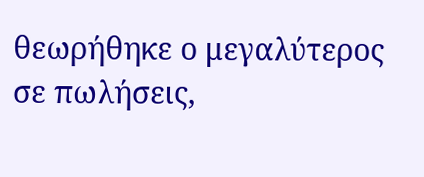θεωρήθηκε ο μεγαλύτερος σε πωλήσεις,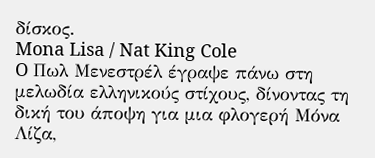δίσκος.
Mona Lisa / Nat King Cole
O Πωλ Μενεστρέλ έγραψε πάνω στη μελωδία ελληνικούς στίχους, δίνοντας τη δική του άποψη για μια φλογερή Μόνα Λίζα,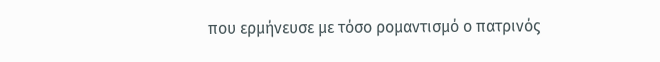που ερμήνευσε με τόσο ρομαντισμό ο πατρινός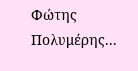Φώτης Πολυμέρης...